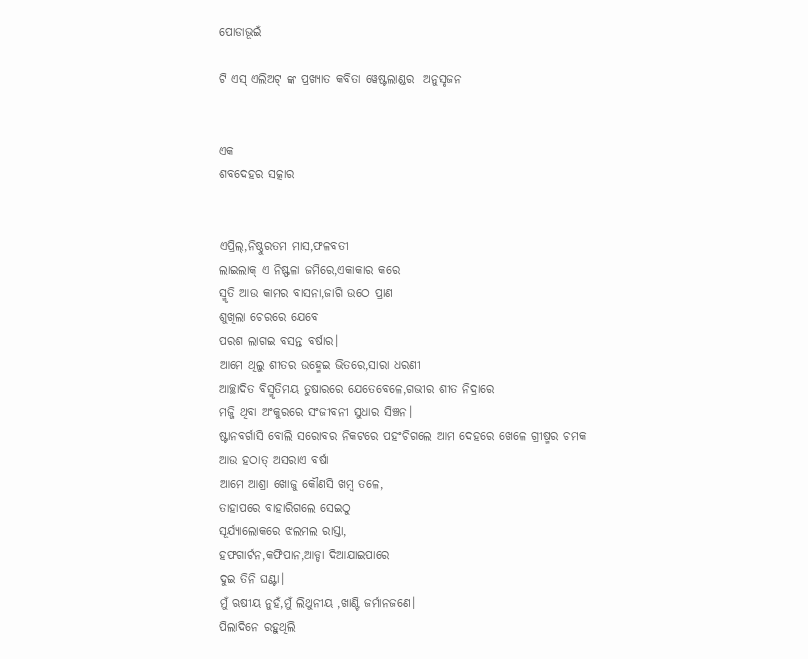ପୋଡାଭୂଇଁ

ଟି ଏସ୍ ଏଲିଅଟ୍ ଙ୍କ ପ୍ରଖ୍ୟାତ କବିତା ୱେଷ୍ଟଲାଣ୍ଡର  ଅନୁସୃଜନ


ଏକ
ଶବଦେହର ସତ୍କାର


ଏପ୍ରିଲ୍,ନିଷ୍ଠୁରତମ ମାସ,ଫଳବତୀ
ଲାଇଲାକ୍ ଏ ନିଷ୍ଫଳା ଜମିରେ,ଏକାକାର କରେ
ସ୍ମୃତି ଆଉ କାମର ବାସନା,ଜାଗି ଉଠେ ପ୍ରାଣ
ଶୁଖିଲା ଚେରରେ ଯେବେ
ପରଶ ଲାଗଇ ବସନ୍ତ ବର୍ଷାର।
ଆମେ ଥିଲୁ ଶୀତର ଉହ୍ମେଇ ଭିତରେ,ସାରା ଧରଣୀ
ଆଚ୍ଛାଦିତ ବିସ୍ମୃତିମୟ ତୁଷାରରେ ଯେତେବେଳେ,ଗଭୀର ଶୀତ ନିଦ୍ରାରେ
ମଜ୍ଜି ଥିବା ଅଂକୁରରେ ସଂଜୀବନୀ ସୁଧାର ସିଞ୍ଚନ।
ଷ୍ଟାନବର୍ଗାସି ବୋଲି ସରୋବର ନିକଟରେ ପହଂଚିଗଲେ ଆମ ଦେହରେ ଖେଳେ ଗ୍ରୀଷ୍ମର ଚମକ
ଆଉ ହଠାତ୍ ଅସରାଏ ବର୍ଷା
ଆମେ ଆଶ୍ରା ଖୋଜୁ କୌଣସି ଖମ୍ବ ତଳେ,
ତାହାପରେ ବାହାରିଗଲେ ସେଇଠୁ
ସୂର୍ଯ୍ୟାଲୋକରେ ଝଲମଲ ରାସ୍ତା,
ହଫଗାର୍ଟନ,କଫିପାନ,ଆଡ୍ଡା ଦିଆଯାଇପାରେ
ଦୁଇ ତିନି ଘଣ୍ଟା।
ମୁଁ ଋଷୀୟ ନୁହଁ,ମୁଁ ଲିଥୁନୀୟ ,ଖାଣ୍ଟି ଜର୍ମାନଜଣେ।
ପିଲାଦିନେ ରହୁଥିଲି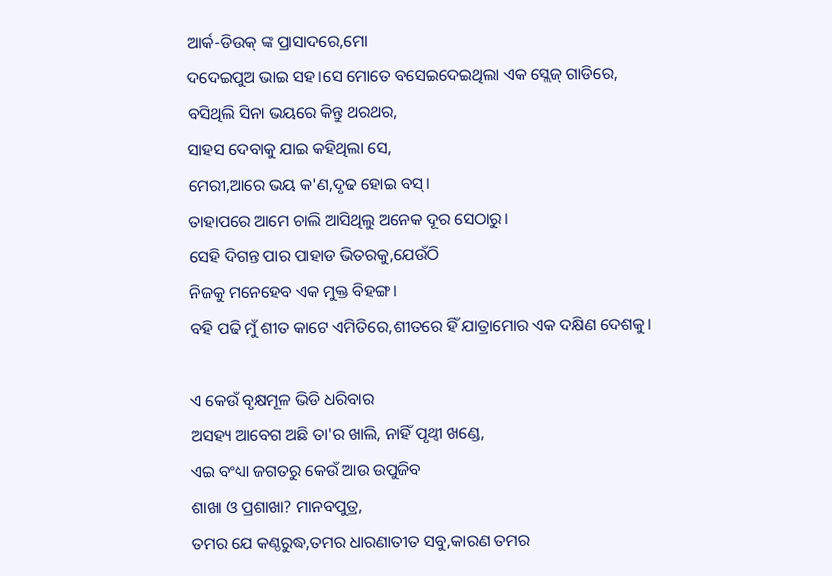ଆର୍କ-ଡିଉକ୍ ଙ୍କ ପ୍ରାସାଦରେ,ମୋ
ଦଦେଇପୁଅ ଭାଇ ସହ।ସେ ମୋତେ ବସେଇଦେଇଥିଲା ଏକ ସ୍ଲେଜ୍ ଗାଡିରେ,
ବସିଥିଲି ସିନା ଭୟରେ କିନ୍ତୁ ଥରଥର,
ସାହସ ଦେବାକୁ ଯାଇ କହିଥିଲା ସେ,
ମେରୀ,ଆରେ ଭୟ କ'ଣ,ଦୃଢ ହୋଇ ବସ୍।
ତାହାପରେ ଆମେ ଚାଲି ଆସିଥିଲୁ ଅନେକ ଦୂର ସେଠାରୁ।
ସେହି ଦିଗନ୍ତ ପାର ପାହାଡ ଭିତରକୁ,ଯେଉଁଠି
ନିଜକୁ ମନେହେବ ଏକ ମୁକ୍ତ ବିହଙ୍ଗ।
ବହି ପଢି ମୁଁ ଶୀତ କାଟେ ଏମିତିରେ,ଶୀତରେ ହିଁ ଯାତ୍ରାମୋର ଏକ ଦକ୍ଷିଣ ଦେଶକୁ।

ଏ କେଉଁ ବୃକ୍ଷମୂଳ ଭିଡି ଧରିବାର
ଅସହ୍ୟ ଆବେଗ ଅଛି ତା'ର ଖାଲି, ନାହିଁ ପୃଥ୍ୱୀ ଖଣ୍ଡେ,
ଏଇ ବଂଧ୍ୟା ଜଗତରୁ କେଉଁ ଆଉ ଉପୁଜିବ
ଶାଖା ଓ ପ୍ରଶାଖା? ମାନବପୁତ୍ର,
ତମର ଯେ କଣ୍ଠରୁଦ୍ଧ,ତମର ଧାରଣାତୀତ ସବୁ,କାରଣ ତମର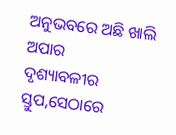ଅନୁଭବରେ ଅଛି ଖାଲି ଅପାର
ଦୃଶ୍ୟାବଳୀର ସ୍ତୁପ,ସେଠାରେ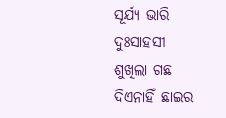ସୂର୍ଯ୍ୟ ଭାରି ଦୁଃସାହସୀ
ଶୁଖିଲା ଗଛ ଦିଏନାହିଁ ଛାଇର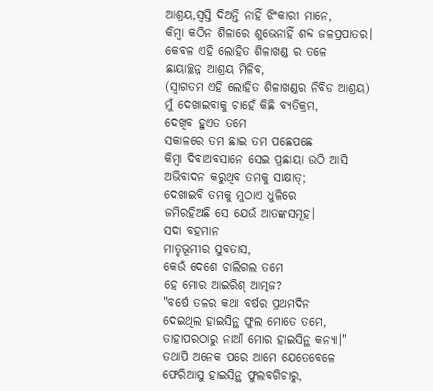ଆଶ୍ରୟ,ସ୍ୱସ୍ତି ଦିଅନ୍ତି ନାହିଁ ଝିଂକାରୀ ମାନେ,
କିମ୍ବା କଠିନ ଶିଳାରେ ଶୁଭେନାହିଁ ଶବ୍ଦ ଜଳପ୍ରପାତର।
କେବଳ ଏହି ଲୋହିତ ଶିଳାଖଣ୍ଡ ର ତଳେ
ଛାୟାଚ୍ଛନ୍ନ ଆଶ୍ରୟ ମିଳିବ,
(ସ୍ୱାଗତମ ଏହି ଲୋହିତ ଶିଳାଖଣ୍ଡର ନିବିଡ ଆଶ୍ରୟ)
ମୁଁ ଦେଖାଇବାକୁ ଚାହେଁ କିଛି ବ୍ୟତିକ୍ରମ,
ଦେଖିବ ହୁଏତ ତମେ
ସକାଳରେ ତମ ଛାଇ ତମ ପଛେପଛେ
କିମ୍ବା ଦିବାଅବସାନେ ସେଇ ପ୍ରଛାୟା ଉଠି ଆସି
ଅଭିବାଦନ କରୁଥିବ ତମକୁ ସାକ୍ଷାତ୍;
ଦେଖାଇବି ତମକୁ ମୁଠାଏ ଧୁଳିରେ
ଜମିରହିଅଛି ସେ ଯେଉଁ ଆତଙ୍କସମୂହ।
ସଦା ବହମାନ
ମାତୃଭୂମୀର ସୁବତାସ,
କେଉଁ ଦେଶେ ଚାଲିଗଲ ତମେ
ହେ ମୋର ଆଇରିଶ୍ ଆତ୍ମଜ?
"ବର୍ଷେ ତଳର କଥା ବର୍ଷର ପ୍ରଥମଦିନ
ଦେଇଥିଲ ହାଇସିନ୍ଥ ଫୁଲ ମୋତେ ତମେ,
ତାହାପରଠାରୁ ନାଆଁ ମୋର ହାଇସିନ୍ଥ କନ୍ୟା।"
ତଥାପି ଅନେକ ପରେ ଆମେ ଯେତେବେଳେ
ଫେରିଆସୁ ହାଇସିନ୍ଥ ଫୁଲବଗିଚାରୁ,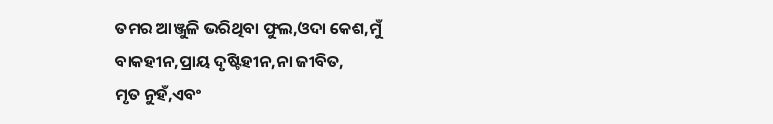ତମର ଆଞ୍ଜୁଳି ଭରିଥିବା ଫୁଲ,ଓଦା କେଶ,ମୁଁ
ବାକହୀନ,ପ୍ରାୟ ଦୃଷ୍ଟିହୀନ,ନା ଜୀବିତ,
ମୃତ ନୁହଁ,ଏବଂ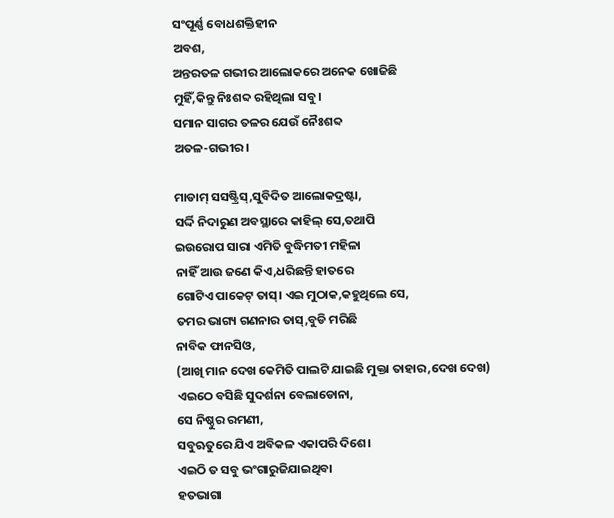ସଂପୂର୍ଣ୍ଣ ବୋଧଶକ୍ତିହୀନ
ଅବଶ,
ଅନ୍ତରତଳ ଗଭୀର ଆଲୋକରେ ଅନେକ ଖୋଜିଛି
ମୁହିଁ,କିନ୍ତୁ ନିଃଶବ୍ଦ ରହିଥିଲା ସବୁ।
ସମାନ ସାଗର ତଳର ଯେଉଁ ନୈଃଶବ୍ଦ
ଅତଳ-ଗଭୀର।

ମାଡାମ୍ ସସଷ୍ଟ୍ରିସ୍,ସୁବିଦିତ ଆଲୋକଦ୍ରଷ୍ଟା,
ସର୍ଦ୍ଦି ନିଦାରୁଣ ଅବସ୍ଥାରେ କାହିଲ୍ ସେ,ତଥାପି
ଇଉରୋପ ସାରା ଏମିତି ବୁଦ୍ଧିମତୀ ମହିଳା
ନାହିଁ ଆଉ ଜଣେ କିଏ,ଧରିଛନ୍ତି ହାତରେ
ଗୋଟିଏ ପାକେଟ୍ ତାସ୍। ଏଇ ମୁଠାକ,କହୁଥିଲେ ସେ,
ତମର ଭାଗ୍ୟ ଗଣନାର ତାସ୍,ବୁଡି ମରିଛି
ନାବିକ ଫାନସିଓ,
(ଆଖି ମାନ ଦେଖ କେମିତି ପାଲଟି ଯାଇଛି ମୁକ୍ତା ତାହାର,ଦେଖ ଦେଖ)
ଏଇଠେ ବସିଛି ସୁଦର୍ଶନା ବେଲାଡୋନା,
ସେ ନିଷ୍ଠୁର ରମଣୀ,
ସବୁଋତୁରେ ଯିଏ ଅବିକଳ ଏକାପରି ଦିଶେ।
ଏଇଠି ତ ସବୁ ଭଂଗାରୁଜିଯାଇଥିବା
ହତଭାଗା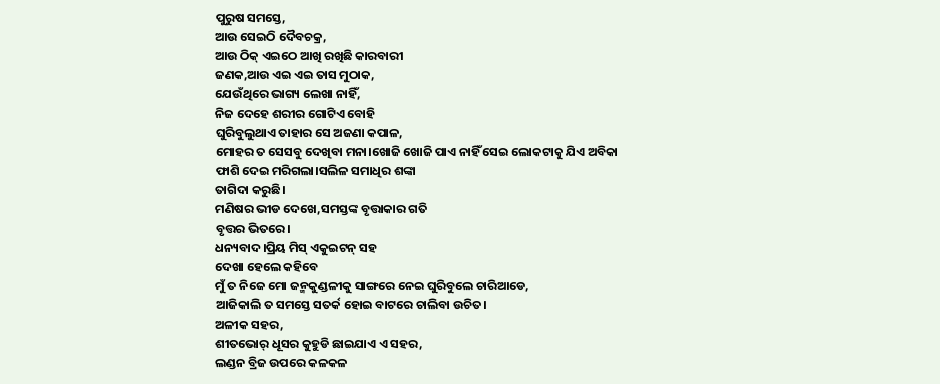ପୁରୁଷ ସମସ୍ତେ,
ଆଉ ସେଇଠି ଦୈବଚକ୍ର,
ଆଉ ଠିକ୍ ଏଇଠେ ଆଖି ରଖିଛି କାରବାରୀ
ଜଣକ,ଆଉ ଏଇ ଏଇ ତାସ ମୁଠାକ,
ଯେଉଁଥିରେ ଭାଗ୍ୟ ଲେଖା ନାହିଁ,
ନିଜ ଦେହେ ଶରୀର ଗୋଟିଏ ବୋହି
ଘୁରିବୁଲୁଥାଏ ତାହାର ସେ ଅଜଣା କପାଳ,
ମୋହର ତ ସେସବୁ ଦେଖିବା ମନା।ଖୋଜି ଖୋଜି ପାଏ ନାହିଁ ସେଇ ଲୋକଟାକୁ ଯିଏ ଅବିକା
ଫାଶି ଦେଇ ମରିଗଲା।ସଲିଳ ସମାଧିର ଶଙ୍କା
ତାଗିଦା କରୁଛି।
ମଣିଷର ଭୀଡ ଦେଖେ,ସମସ୍ତଙ୍କ ବୃତ୍ତାକାର ଗତି
ବୃତ୍ତର ଭିତରେ।
ଧନ୍ୟବାଦ।ପ୍ରିୟ ମିସ୍ ଏକୁଇଟନ୍ ସହ
ଦେଖା ହେଲେ କହିବେ
ମୁଁ ତ ନିଜେ ମୋ ଜନ୍ମକୁଣ୍ଡଳୀକୁ ସାଙ୍ଗରେ ନେଇ ଘୁରିବୁଲେ ଚାରିଆଡେ,
ଆଜିକାଲି ତ ସମସ୍ତେ ସତର୍କ ହୋଇ ବାଟରେ ଚାଲିବା ଉଚିତ।
ଅଳୀକ ସହର,
ଶୀତଭୋର୍ ଧୂସର କୁହୁଡି ଛାଇଯାଏ ଏ ସହର,
ଲଣ୍ଡନ ବ୍ରିଜ ଉପରେ କଳକଳ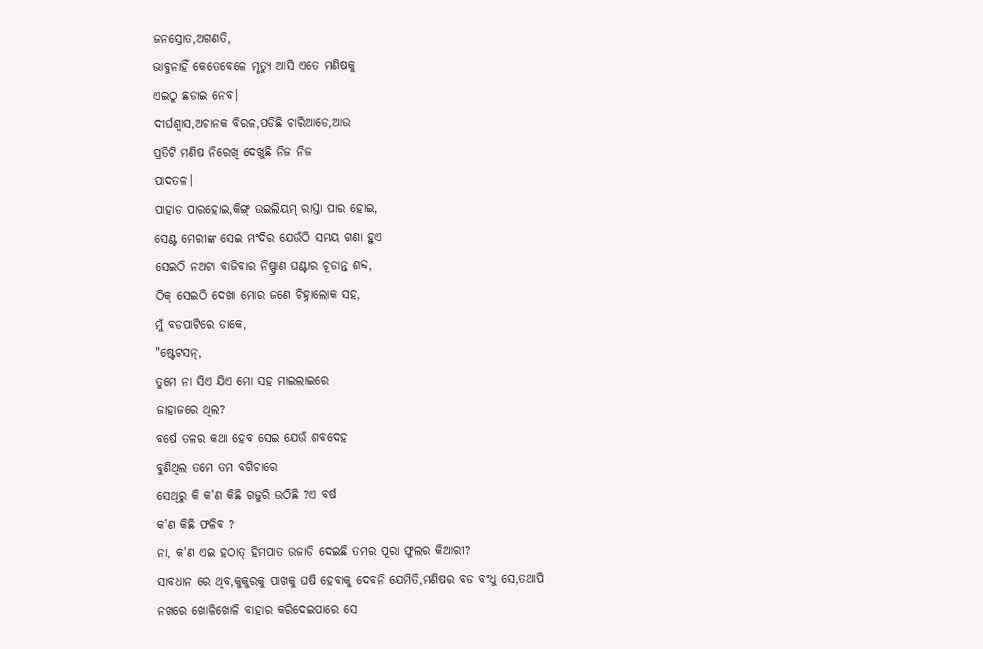ଜନସ୍ରୋତ,ଅଗଣତି,
ଭାବୁନାହିଁ କେତେବେଳେ ମୃତ୍ୟୁ ଆସି ଏତେ ମଣିଷକୁ
ଏଇଠୁ ଛଡାଇ ନେବ।
ଦୀର୍ଘଶ୍ୱାସ,ଅଚାନକ ବିରଳ,ପଡିଛି ଚାରିଆଡେ,ଆଉ
ପ୍ରତିଟି ମଣିଷ ନିରେଖି ଦେଖୁଛି ନିଜ ନିଜ
ପାଦତଳ।
ପାହାଡ ପାରହୋଇ,କିଙ୍ଗ୍ ଉଇଲିୟମ୍ ରାସ୍ତା ପାର ହୋଇ,
ସେଣ୍ଟ ମେରୀଙ୍କ ସେଇ ମଂଦିର ଯେଉଁଠି ସମୟ ଗଣା ହୁଏ
ସେଇଠି ନଅଟା ବାଜିବାର ନିଷ୍ପ୍ରାଣ ଘଣ୍ଟାର ଚୂଡାନ୍ତ ଶବ୍ଦ,
ଠିକ୍ ସେଇଠି ଦେଖା ମୋର ଜଣେ ଚିହ୍ନାଲୋକ ସହ,
ମୁଁ ବଡପାଟିରେ ଡାକେ,
"ଷ୍ଟେଟସନ୍,
ତୁମେ ନା ସିଏ ଯିଏ ମୋ ସହ ମାଇଲାଇରେ
ଜାହାଜରେ ଥିଲ?
ବର୍ଷେ ତଳର କଥା ହେବ ସେଇ ଯେଉଁ ଶବଦେହ
ବୁଣିଥିଲ ତମେ ତମ ବଗିଚାରେ
ସେଥିରୁ କି କ'ଣ କିଛି ଗଜୁରି ଉଠିଛି ?ଏ ବର୍ଷ
କ'ଣ କିଛି ଫଳିବ ?
ନା, କ'ଣ ଏଇ ହଠାତ୍ ହିମପାତ ଉଜାଡି ଦେଇଛି ତମର ପୂରା ଫୁଲର କିଆରୀ?
ସାବଧାନ ରେ ଥିବ,କୁକୁରକୁ ପାଖକୁ ଘଷି ହେବାକୁ ଦେବନି ଯେମିତି,ମଣିଷର ବଡ ବଂଧୁ ସେ,ତଥାପି
ନଖରେ ଖୋଳିଖୋଳି ବାହାର କରିଦେଇପାରେ ସେ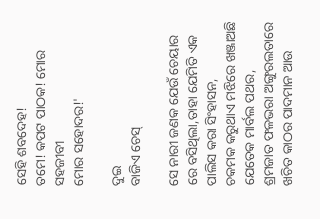ସେହି ଶବଦେହ!
ତମେ! କପଟ ପାଠକ! ମୋର ସହଜୀବୀ
ମୋର ସହୋଦର!'

ଦୁଇ
ବାଜିଏ ଚେସ୍

ସେ ନାରୀ ଜଣକ ଯେଉଁ ଚେୟାର ରେ ବସିଥିଲା,ତାହା ଯେମିତି ଏକ ପାଲିସ କରା ସିଂହାସନ,
ଚକମକ କରୁଥାଏ ମଝିରେ ଖଞ୍ଜାଅଛି ଯେତେକ ମାର୍ବଲ ପଥର,
ଶ୍ରମଜାତ ଫଳଭରା ଅଙ୍ଗୁରଲତାରେ ଖଚିତ କାଠର ପାଦମାନ ଆଉ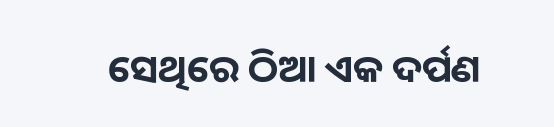ସେଥିରେ ଠିଆ ଏକ ଦର୍ପଣ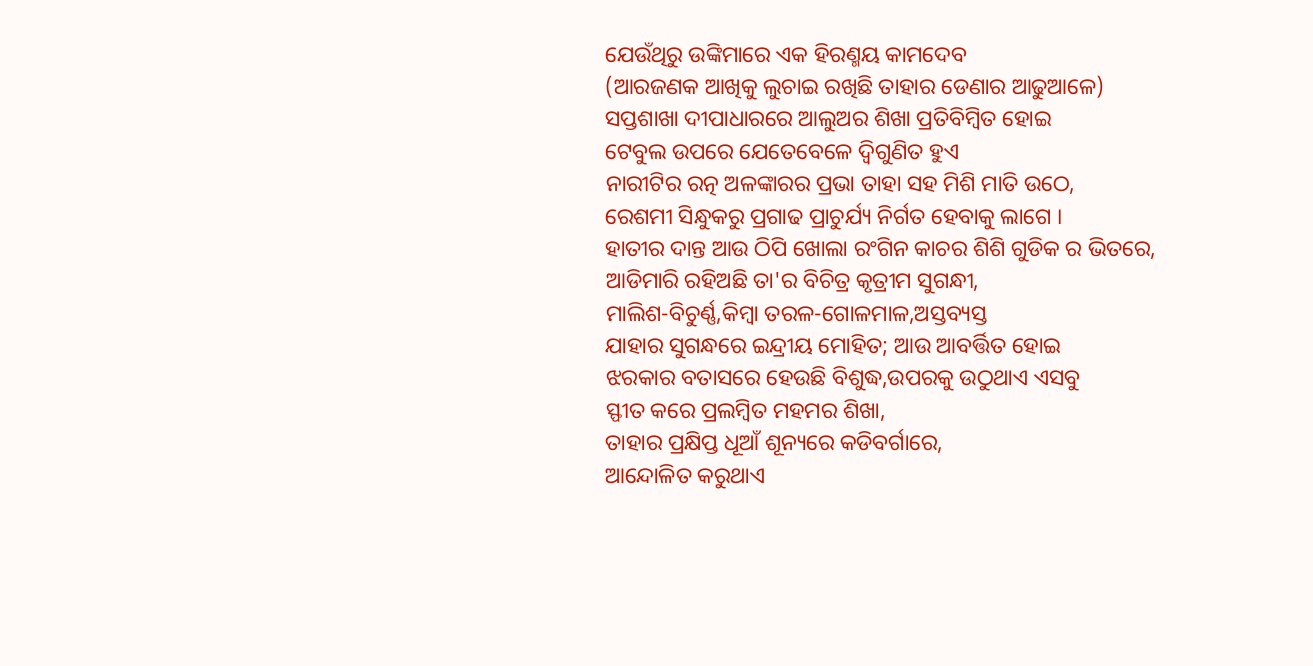ଯେଉଁଥିରୁ ଉଙ୍କିମାରେ ଏକ ହିରଣ୍ମୟ କାମଦେବ
(ଆରଜଣକ ଆଖିକୁ ଲୁଚାଇ ରଖିଛି ତାହାର ଡେଣାର ଆଢୁଆଳେ)
ସପ୍ତଶାଖା ଦୀପାଧାରରେ ଆଲୁଅର ଶିଖା ପ୍ରତିବିମ୍ବିତ ହୋଇ
ଟେବୁଲ ଉପରେ ଯେତେବେଳେ ଦ୍ୱିଗୁଣିତ ହୁଏ
ନାରୀଟିର ରତ୍ନ ଅଳଙ୍କାରର ପ୍ରଭା ତାହା ସହ ମିଶି ମାତି ଉଠେ,
ରେଶମୀ ସିନ୍ଧୁକରୁ ପ୍ରଗାଢ ପ୍ରାଚୁର୍ଯ୍ୟ ନିର୍ଗତ ହେବାକୁ ଲାଗେ ।
ହାତୀର ଦାନ୍ତ ଆଉ ଠିପି ଖୋଲା ରଂଗିନ କାଚର ଶିଶି ଗୁଡିକ ର ଭିତରେ,
ଆଡିମାରି ରହିଅଛି ତା'ର ବିଚିତ୍ର କୃତ୍ରୀମ ସୁଗନ୍ଧୀ,
ମାଲିଶ-ବିଚୁର୍ଣ୍ଣ,କିମ୍ବା ତରଳ-ଗୋଳମାଳ,ଅସ୍ତବ୍ୟସ୍ତ
ଯାହାର ସୁଗନ୍ଧରେ ଇନ୍ଦ୍ରୀୟ ମୋହିତ; ଆଉ ଆବର୍ତ୍ତିତ ହୋଇ
ଝରକାର ବତାସରେ ହେଉଛି ବିଶୁଦ୍ଧ,ଉପରକୁ ଉଠୁଥାଏ ଏସବୁ
ସ୍ଫୀତ କରେ ପ୍ରଲମ୍ବିତ ମହମର ଶିଖା,
ତାହାର ପ୍ରକ୍ଷିପ୍ତ ଧୂଆଁ ଶୂନ୍ୟରେ କଡିବର୍ଗାରେ,
ଆନ୍ଦୋଳିତ କରୁଥାଏ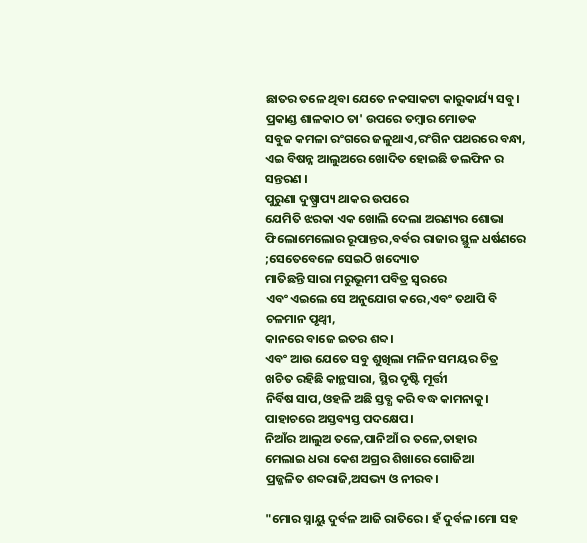ଛାତର ତଳେ ଥିବା ଯେତେ ନକସାକଟା କାରୁକାର୍ଯ୍ୟ ସବୁ।
ପ୍ରକାଣ୍ଡ ଶାଳକାଠ ତା' ଉପରେ ତମ୍ବାର ମୋଡକ
ସବୁଜ କମଳା ରଂଗରେ ଜଳୁଥାଏ,ରଂଗିନ ପଥରରେ ବନ୍ଧା,
ଏଇ ବିଷନ୍ନ ଆଲୁଅରେ ଖୋଦିତ ହୋଇଛି ଡଲଫିନ ର ସନ୍ତରଣ ।
ପୁରୁଣା ଦୁଷ୍ପ୍ରାପ୍ୟ ଥାକର ଉପରେ
ଯେମିତି ଝରକା ଏକ ଖୋଲି ଦେଲା ଅରଣ୍ୟର ଶୋଭା
ଫିଲୋମେଲୋର ରୂପାନ୍ତର,ବର୍ବର ରାଜାର ସ୍ଥୁଳ ଧର୍ଷଣରେ ;ସେତେବେଳେ ସେଇଠି ଖଦ୍ୟୋତ
ମାତିଛନ୍ତି ସାରା ମରୁଭୂମୀ ପବିତ୍ର ସ୍ୱରରେ
ଏବଂ ଏଇଲେ ସେ ଅନୁଯୋଗ କରେ,ଏବଂ ତଥାପି ବି ଚଳମାନ ପୃଥ୍ୱୀ,
କାନରେ ବାଜେ ଇତର ଶବ୍ଦ।
ଏବଂ ଆଉ ଯେତେ ସବୁ ଶୁଖିଲା ମଳିନ ସମୟର ଚିତ୍ର
ଖଚିତ ରହିଛି କାନ୍ଥସାରା, ସ୍ଥିର ଦୃଷ୍ଟି ମୂର୍ତ୍ତୀ
ନିର୍ବିଷ ସାପ,ଓହଳି ଅଛି ସ୍ତବ୍ଧ କରି ବଦ୍ଧ କାମନାକୁ।
ପାହାଚରେ ଅସ୍ତବ୍ୟସ୍ତ ପଦକ୍ଷେପ।
ନିଆଁର ଆଲୁଅ ତଳେ,ପାନିଆଁ ର ତଳେ,ତାହାର
ମେଲାଇ ଧରା କେଶ ଅଗ୍ରର ଶିଖାରେ ଗୋଜିଆ
ପ୍ରଜ୍ଜଳିତ ଶବ୍ଦରାଜି,ଅସଭ୍ୟ ଓ ନୀରବ।

"ମୋର ସ୍ନାୟୁ ଦୁର୍ବଳ ଆଜି ରାତିରେ। ହଁ ଦୁର୍ବଳ।ମୋ ସହ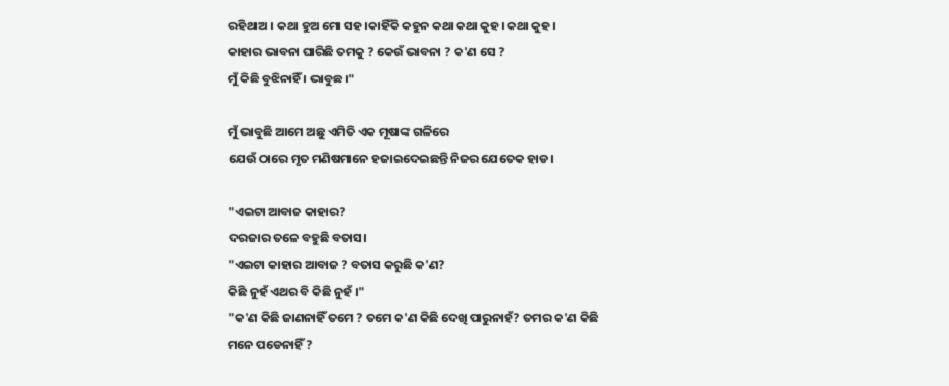ରହିଥାଅ । କଥା ହୁଅ ମୋ ସହ।କାହିଁକି କହୁନ କଥା କଥା କୁହ। କଥା କୁହ।
କାହାର ଭାବନା ଘାରିଛି ତମକୁ ? କେଉଁ ଭାବନା ? କ'ଣ ସେ ?
ମୁଁ କିଛି ବୁଝିନାହିଁ । ଭାବୁଛ ।"

ମୁଁ ଭାବୁଛି ଆମେ ଅଛୁ ଏମିତି ଏକ ମୂଷାଙ୍କ ଗଳିରେ
ଯେଉଁ ଠାରେ ମୃତ ମଣିଷମାନେ ହଜାଇଦେଇଛନ୍ତି ନିଜର ଯେତେକ ହାଡ।

"ଏଇଟା ଆବାଜ କାହାର?
ଦରଜାର ତଳେ ବହୁଛି ବତାସ।
"ଏଇଟା କାହାର ଆବାଜ ? ବତାସ କରୁଛି କ'ଣ?
କିଛି ନୁହଁ ଏଥର ବି କିଛି ନୁହଁ ।"
"କ'ଣ କିଛି ଜାଣନାହିଁ ତମେ ? ତମେ କ'ଣ କିଛି ଦେଖି ପାରୁନାହଁ? ତମର କ'ଣ କିଛି
ମନେ ପଡେନାହିଁ ?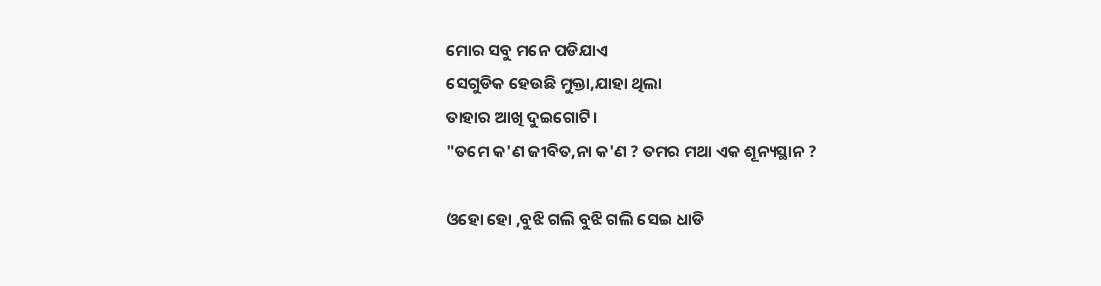ମୋର ସବୁ ମନେ ପଡିଯାଏ
ସେଗୁଡିକ ହେଉଛି ମୁକ୍ତା,ଯାହା ଥିଲା
ତାହାର ଆଖି ଦୁଇଗୋଟି।
"ତମେ କ'ଣ ଜୀବିତ,ନା କ'ଣ ? ତମର ମଥା ଏକ ଶୂନ୍ୟସ୍ଥାନ ?

ଓହୋ ହୋ ,ବୁଝି ଗଲି ବୁଝି ଗଲି ସେଇ ଧାଡି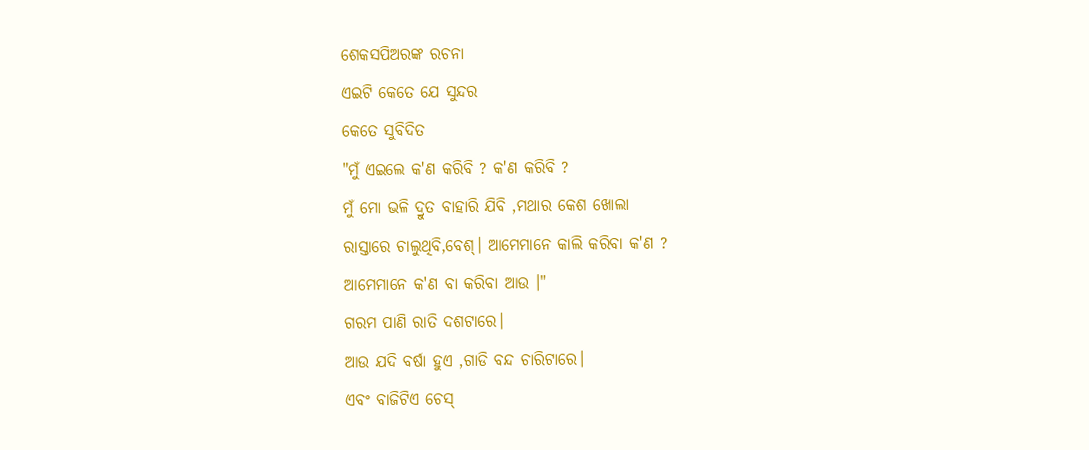ଶେକସପିଅରଙ୍କ ରଚନା
ଏଇଟି କେତେ ଯେ ସୁନ୍ଦର
କେତେ ସୁବିଦିତ
"ମୁଁ ଏଇଲେ କ'ଣ କରିବି ? କ'ଣ କରିବି ?
ମୁଁ ମୋ ଭଳି ଦ୍ରୁତ ବାହାରି ଯିବି ,ମଥାର କେଶ ଖୋଲା
ରାସ୍ତାରେ ଚାଲୁଥିବି,ବେଶ୍। ଆମେମାନେ କାଲି କରିବା କ'ଣ ?
ଆମେମାନେ କ'ଣ ବା କରିବା ଆଉ ।"
ଗରମ ପାଣି ରାତି ଦଶଟାରେ।
ଆଉ ଯଦି ବର୍ଷା ହୁଏ ,ଗାଡି ବନ୍ଦ ଚାରିଟାରେ।
ଏବଂ ବାଜିଟିଏ ଚେସ୍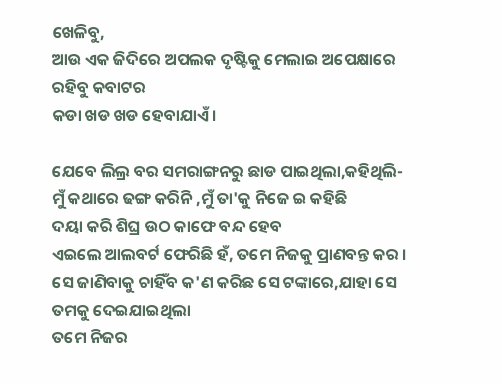ଖେଳିବୁ,
ଆଉ ଏକ ଜିଦିରେ ଅପଲକ ଦୃଷ୍ଟିକୁ ମେଲାଇ ଅପେକ୍ଷାରେ ରହିବୁ କବାଟର
କଡା ଖଡ ଖଡ ହେବାଯାଏଁ।

ଯେବେ ଲିଲ୍ର ବର ସମରାଙ୍ଗନରୁ ଛାଡ ପାଇଥିଲା,କହିଥିଲି-
ମୁଁ କଥାରେ ଢଙ୍ଗ କରିନି ,ମୁଁ ତା'କୁ ନିଜେ ଇ କହିଛି
ଦୟା କରି ଶିଘ୍ର ଉଠ କାଫେ ବନ୍ଦ ହେବ
ଏଇଲେ ଆଲବର୍ଟ ଫେରିଛି ହଁ, ତମେ ନିଜକୁ ପ୍ରାଣବନ୍ତ କର ।
ସେ ଜାଣିବାକୁ ଚାହିଁବ କ'ଣ କରିଛ ସେ ଟଙ୍କାରେ,ଯାହା ସେ ତମକୁ ଦେଇଯାଇଥିଲା
ତମେ ନିଜର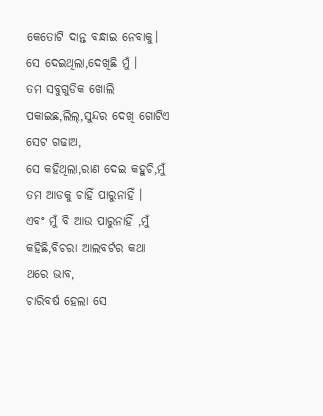କେତୋଟି ଦାନ୍ତ ବନ୍ଧାଇ ନେବାକୁ।
ସେ ଦେଇଥିଲା,ଦେଖିଛି ମୁଁ ।
ତମ ସବୁଗୁଡିକ ଖୋଲି ପକାଇଛ,ଲିଲ୍,ସୁନ୍ଦର ଦେଖି ଗୋଟିଏ ସେଟ ଗଢାଅ,
ସେ କହିଥିଲା,ରାଣ ଦେଇ କହୁଚି,ମୁଁ ତମ ଆଡକୁ ଚାହିଁ ପାରୁନାହିଁ ।
ଏବଂ ମୁଁ ବି ଆଉ ପାରୁନାହିଁ ,ମୁଁ କହିଛି,ବିଚରା ଆଲବର୍ଟର କଥା ଥରେ ଭାବ,
ଚାରିବର୍ଷ ହେଲା ସେ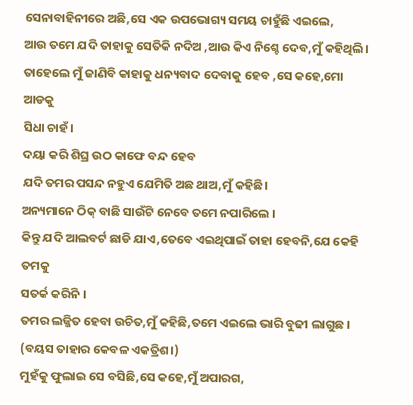ସେନାବାହିନୀରେ ଅଛି,ସେ ଏକ ଉପଭୋଗ୍ୟ ସମୟ ଚାହୁଁଛି ଏଇଲେ,
ଆଉ ତମେ ଯଦି ତାହାକୁ ସେତିକି ନଦିଅ ,ଆଉ କିଏ ନିଶ୍ଚେ ଦେବ,ମୁଁ କହିଥିଲି।
ତାହେଲେ ମୁଁ ଜାଣିବି କାହାକୁ ଧନ୍ୟବାଦ ଦେବାକୁ ହେବ ,ସେ କହେ,ମୋ ଆଡକୁ
ସିଧା ଚାହଁ।
ଦୟା କରି ଶିଘ୍ର ଉଠ କାଫେ ବନ୍ଦ ହେବ
ଯଦି ତମର ପସନ୍ଦ ନହୁଏ ଯେମିତି ଅଛ ଥାଅ,ମୁଁ କହିଛି।
ଅନ୍ୟମାନେ ଠିକ୍ ବାଛି ସାଉଁଟି ନେବେ ତମେ ନପାରିଲେ ।
କିନ୍ତୁ ଯଦି ଆଲବର୍ଟ ଛାଡି ଯାଏ,ତେବେ ଏଇଥିପାଇଁ ତାହା ହେବନି,ଯେ କେହି ତମକୁ
ସତର୍କ କରିନି ।
ତମର ଲଜ୍ଜିତ ହେବା ଉଚିତ,ମୁଁ କହିଛି,ତମେ ଏଇଲେ ଭାରି ବୁଢୀ ଲାଗୁଛ ।
(ବୟସ ତାହାର କେବଳ ଏକତ୍ରିଶ।)
ମୁହଁକୁ ଫୁଲାଇ ସେ ବସିଛି,ସେ କହେ,ମୁଁ ଅପାରଗ,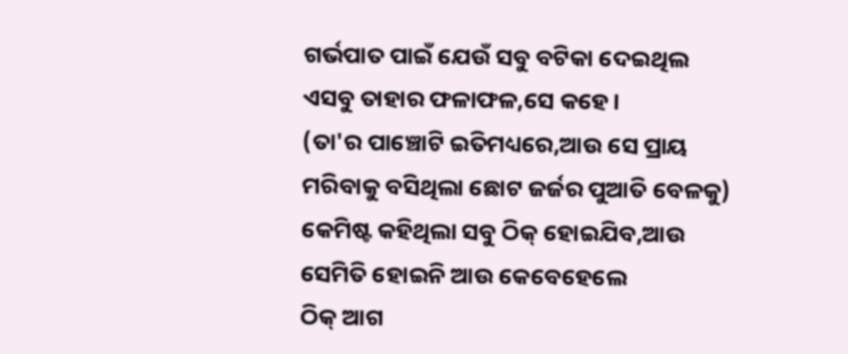ଗର୍ଭପାତ ପାଇଁ ଯେଉଁ ସବୁ ବଟିକା ଦେଇଥିଲ ଏସବୁ ତାହାର ଫଳାଫଳ,ସେ କହେ।
(ତା'ର ପାଞ୍ଚୋଟି ଇତିମଧ୍ୟରେ,ଆଉ ସେ ପ୍ରାୟ ମରିବାକୁ ବସିଥିଲା ଛୋଟ ଜର୍ଜର ପୁଆତି ବେଳକୁ)
କେମିଷ୍ଟ କହିଥିଲା ସବୁ ଠିକ୍ ହୋଇଯିବ,ଆଉ ସେମିତି ହୋଇନି ଆଉ କେବେହେଲେ
ଠିକ୍ ଆଗ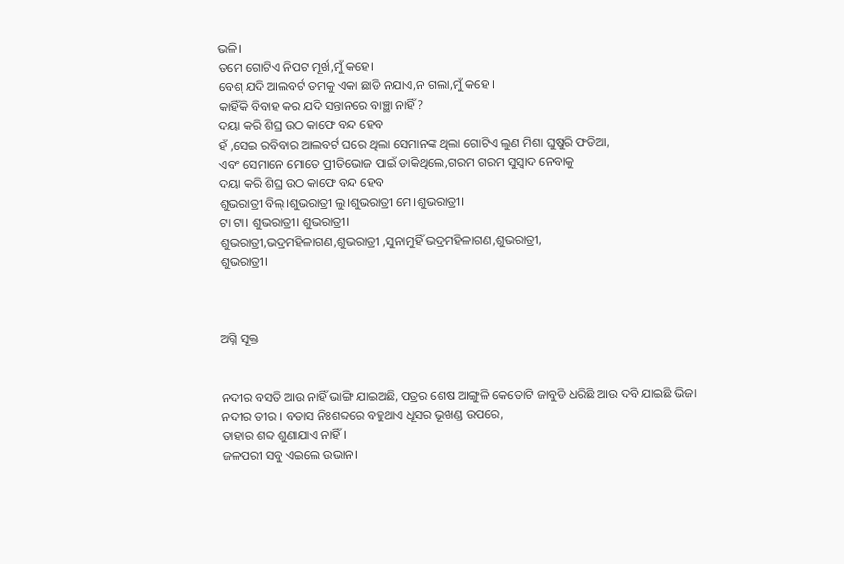ଭଳି।
ତମେ ଗୋଟିଏ ନିପଟ ମୂର୍ଖ,ମୁଁ କହେ।
ବେଶ୍ ଯଦି ଆଲବର୍ଟ ତମକୁ ଏକା ଛାଡି ନଯାଏ,ନ ଗଲା,ମୁଁ କହେ ।
କାହିଁକି ବିବାହ କର ଯଦି ସନ୍ତାନରେ ବାଞ୍ଛା ନାହିଁ?
ଦୟା କରି ଶିଘ୍ର ଉଠ କାଫେ ବନ୍ଦ ହେବ
ହଁ ,ସେଇ ରବିବାର ଆଲବର୍ଟ ଘରେ ଥିଲା ସେମାନଙ୍କ ଥିଲା ଗୋଟିଏ ଲୁଣ ମିଶା ଘୁଷୁରି ଫଡିଆ,
ଏବଂ ସେମାନେ ମୋତେ ପ୍ରୀତିଭୋଜ ପାଇଁ ଡାକିଥିଲେ,ଗରମ ଗରମ ସୁସ୍ୱାଦ ନେବାକୁ
ଦୟା କରି ଶିଘ୍ର ଉଠ କାଫେ ବନ୍ଦ ହେବ
ଶୁଭରାତ୍ରୀ ବିଲ୍।ଶୁଭରାତ୍ରୀ ଲୁ।ଶୁଭରାତ୍ରୀ ମେ।ଶୁଭରାତ୍ରୀ।
ଟା ଟା। ଶୁଭରାତ୍ରୀ। ଶୁଭରାତ୍ରୀ।
ଶୁଭରାତ୍ରୀ,ଭଦ୍ରମହିଳାଗଣ,ଶୁଭରାତ୍ରୀ ,ସୁନାମୁହିଁ ଭଦ୍ରମହିଳାଗଣ,ଶୁଭରାତ୍ରୀ,
ଶୁଭରାତ୍ରୀ।



ଅଗ୍ନି ସୂକ୍ତ


ନଦୀର ବସତି ଆଉ ନାହିଁ ଭାଙ୍ଗି ଯାଇଅଛି, ପତ୍ରର ଶେଷ ଆଙ୍ଗୁଳି କେତୋଟି ଜାବୁଡି ଧରିଛି ଆଉ ଦବି ଯାଇଛି ଭିଜା ନଦୀର ତୀର । ବତାସ ନିଃଶବ୍ଦରେ ବହୁଥାଏ ଧୂସର ଭୂଖଣ୍ଡ ଉପରେ,
ତାହାର ଶବ୍ଦ ଶୁଣାଯାଏ ନାହିଁ।
ଜଳପରୀ ସବୁ ଏଇଲେ ଉଭାନ।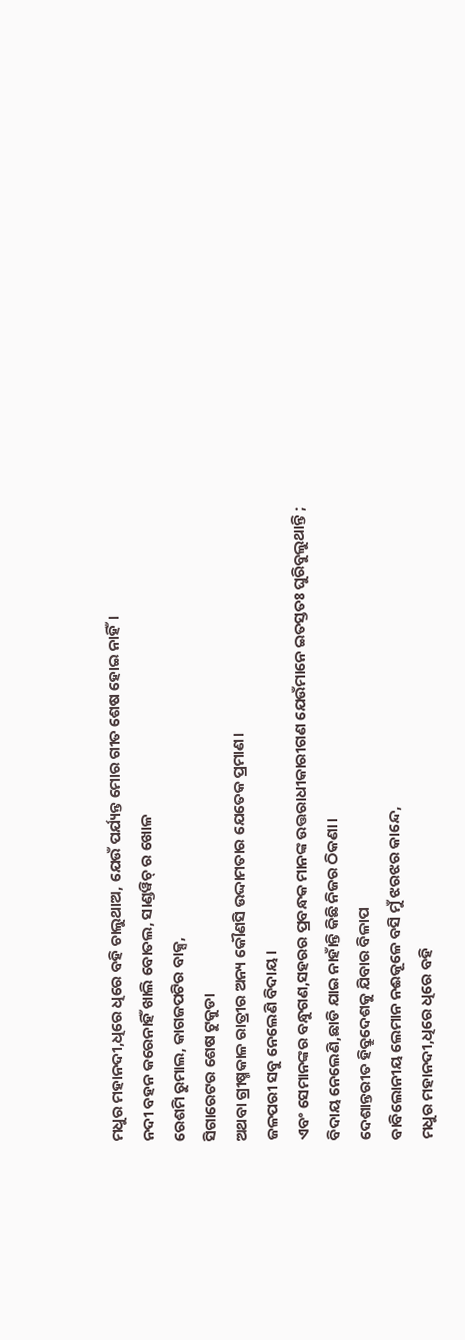ମଧୁର ମହାନଦୀ,ଧିରେ ଧିରେ ବହି ଚାଲୁଥାଅ, ଯେଉଁ ପର୍ଯ୍ୟନ୍ତ ମୋର ଗୀତ ଶେଷ ହୋଇ ନାହିଁ।
ନଦୀ ବହନ କରେନାହିଁ ଖାଲି ବୋତଲ, ସାଣ୍ଡୱିଚ୍ ର ଖୋଳ
ରେଶମି ରୁମାଲ, କାଗଜପଟିର ବାକ୍ସ,
ସିଗାରେଟର ଶେଷ ଟୁକୁଡା
ଅଥବା ଗ୍ରୀଷ୍ମକାଳ ରାତ୍ରୀର ଅନ୍ୟ କୌଣସି ଉଦ୍ଦାମତାର ଯେତେକ ପ୍ରମାଣ।
ଜଳପରୀ ସବୁ ନେଲେଣି ବିଦାୟ।
ଏବଂ ସେମାନଙ୍କର ବନ୍ଧୁଗଣ,ସହରର ପ୍ରବନ୍ଧକ ମାନଙ୍କ ଉତ୍ତରାଧୀକାରୀଗଣ ଯେଉଁମାନେ ଇତସ୍ତତଃ ଘୁରିବୁଲୁଥାନ୍ତି ;
ବିଦାୟ ନେଲେଣି,ଛାଡି ଯାଇ ନାହାଁନ୍ତି କିଛି ନିଜର ଠିକଣା।
ଦେଶାନ୍ତରୀତ ହିବ୍ରୁଦେଶକୁ ଯିବାର ବିଳାପ
ବାବିଲୋନୀୟ ଲେମାନ ନଈକୂଳେ ବସି ମୁଁ ଝରଝର କାନ୍ଦେ,
ମଧୁର ମହାନଦୀ,ଧିରେ ଧିରେ ବହି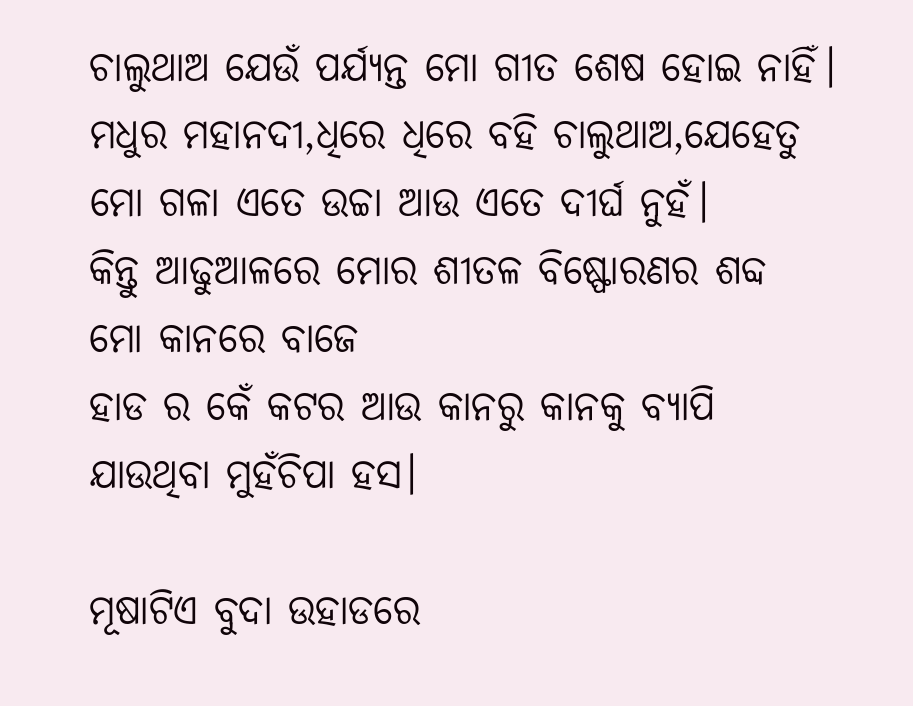ଚାଲୁଥାଅ ଯେଉଁ ପର୍ଯ୍ୟନ୍ତ ମୋ ଗୀତ ଶେଷ ହୋଇ ନାହିଁ।
ମଧୁର ମହାନଦୀ,ଧିରେ ଧିରେ ବହି ଚାଲୁଥାଅ,ଯେହେତୁ ମୋ ଗଳା ଏତେ ଉଚ୍ଚା ଆଉ ଏତେ ଦୀର୍ଘ ନୁହଁ।
କିନ୍ତୁ ଆଢୁଆଳରେ ମୋର ଶୀତଳ ବିଷ୍ଫୋରଣର ଶବ୍ଦ
ମୋ କାନରେ ବାଜେ
ହାଡ ର କେଁ କଟର ଆଉ କାନରୁ କାନକୁ ବ୍ୟାପି ଯାଉଥିବା ମୁହଁଚିପା ହସ।

ମୂଷାଟିଏ ବୁଦା ଉହାଡରେ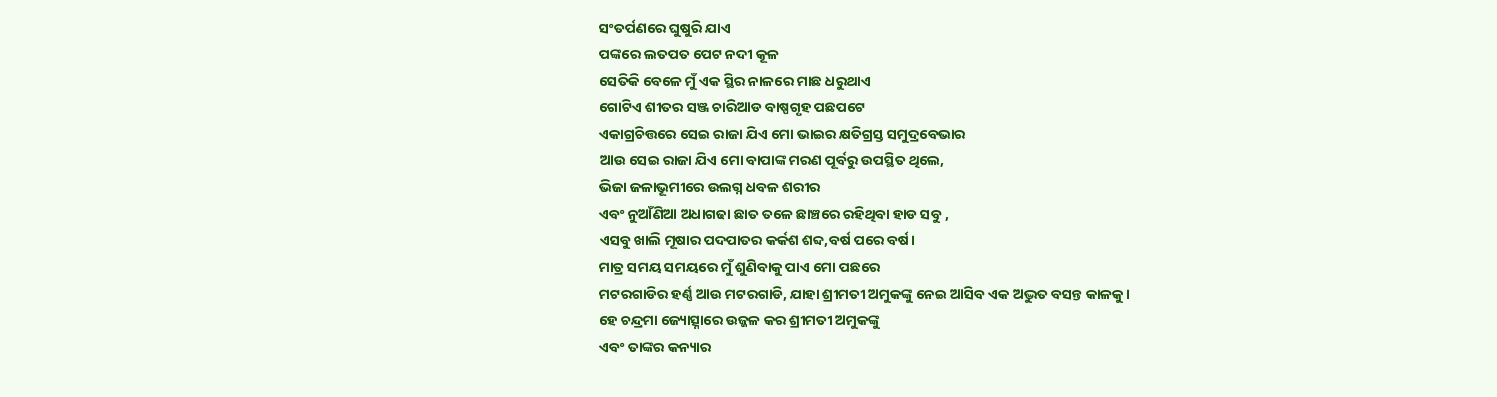ସଂତର୍ପଣରେ ଘୁଷୁରି ଯାଏ
ପଙ୍କରେ ଲତପତ ପେଟ ନଦୀ କୂଳ
ସେତିକି ବେଳେ ମୁଁ ଏକ ସ୍ଥିର ନାଳରେ ମାଛ ଧରୁଥାଏ
ଗୋଟିଏ ଶୀତର ସଞ୍ଜ ଚାରିଆଡ ବାଷ୍ପଗୃହ ପଛପଟେ
ଏକାଗ୍ରଚିତ୍ତରେ ସେଇ ରାଜା ଯିଏ ମୋ ଭାଇର କ୍ଷତିଗ୍ରସ୍ତ ସମୁଦ୍ରବେଭାର
ଆଉ ସେଇ ରାଜା ଯିଏ ମୋ ବାପାଙ୍କ ମରଣ ପୂର୍ବରୁ ଉପସ୍ଥିତ ଥିଲେ,
ଭିଜା ଜଳାଭୂମୀରେ ଉଲଗ୍ନ ଧବଳ ଶରୀର
ଏବଂ ନୁଆଁଣିଆ ଅଧାଗଢା ଛାତ ତଳେ ଛାଞ୍ଚରେ ରହିଥିବା ହାଡ ସବୁ ,
ଏସବୁ ଖାଲି ମୂଷାର ପଦପାତର କର୍କଶ ଶବ୍ଦ,ବର୍ଷ ପରେ ବର୍ଷ।
ମାତ୍ର ସମୟ ସମୟରେ ମୁଁ ଶୁଣିବାକୁ ପାଏ ମୋ ପଛରେ
ମଟରଗାଡିର ହର୍ଣ୍ଣ ଆଉ ମଟରଗାଡି, ଯାହା ଶ୍ରୀମତୀ ଅମୁକଙ୍କୁ ନେଇ ଆସିବ ଏକ ଅଦ୍ଭୁତ ବସନ୍ତ କାଳକୁ ।
ହେ ଚନ୍ଦ୍ରମା ଜ୍ୟୋତ୍ସ୍ନାରେ ଉଜ୍ଜଳ କର ଶ୍ରୀମତୀ ଅମୁକଙ୍କୁ
ଏବଂ ତାଙ୍କର କନ୍ୟାର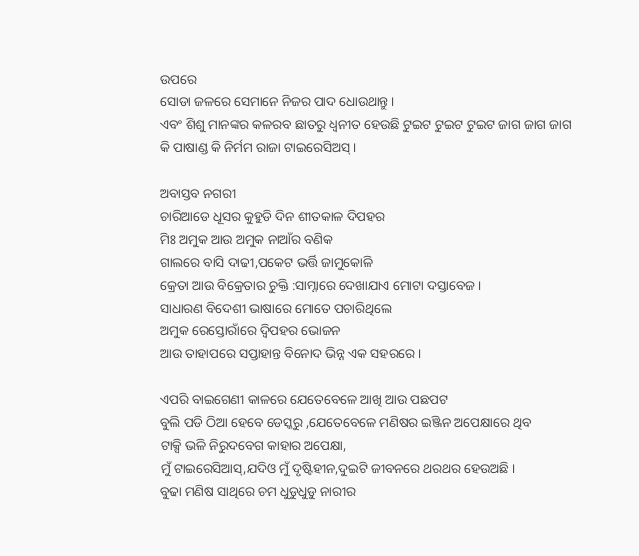ଉପରେ
ସୋଡା ଜଳରେ ସେମାନେ ନିଜର ପାଦ ଧୋଉଥାନ୍ତୁ ।
ଏବଂ ଶିଶୁ ମାନଙ୍କର କଳରବ ଛାତରୁ ଧ୍ୱନୀତ ହେଉଛି ଟୁଇଟ ଟୁଇଟ ଟୁଇଟ ଜାଗ ଜାଗ ଜାଗ
କି ପାଷାଣ୍ଡ କି ନିର୍ମମ ରାଜା ଟାଇରେସିଅସ୍ ।

ଅବାସ୍ତବ ନଗରୀ
ଚାରିଆଡେ ଧୂସର କୁହୁଡି ଦିନ ଶୀତକାଳ ଦିପହର
ମିଃ ଅମୁକ ଆଉ ଅମୁକ ନାଆଁର ବଣିକ
ଗାଲରେ ବାସି ଦାଢୀ,ପକେଟ ଭର୍ତ୍ତି ଜାମୁକୋଳି
କ୍ରେତା ଆଉ ବିକ୍ରେତାର ଚୁକ୍ତି :ସାମ୍ନାରେ ଦେଖାଯାଏ ମୋଟା ଦସ୍ତାବେଜ ।
ସାଧାରଣ ବିଦେଶୀ ଭାଷାରେ ମୋତେ ପଚାରିଥିଲେ
ଅମୁକ ରେସ୍ତୋରାଁରେ ଦ୍ୱିପହର ଭୋଜନ
ଆଉ ତାହାପରେ ସପ୍ତାହାନ୍ତ ବିନୋଦ ଭିନ୍ନ ଏକ ସହରରେ ।

ଏପରି ବାଇଗେଣୀ କାଳରେ ଯେତେବେଳେ ଆଖି ଆଉ ପଛପଟ
ବୁଲି ପଡି ଠିଆ ହେବେ ଡେସ୍କରୁ ,ଯେତେବେଳେ ମଣିଷର ଇଞ୍ଜିନ ଅପେକ୍ଷାରେ ଥିବ
ଟାକ୍ସି ଭଳି ନିରୁଦବେଗ କାହାର ଅପେକ୍ଷା,
ମୁଁ ଟାଇରେସିଆସ୍,ଯଦିଓ ମୁଁ ଦୃଷ୍ଟିହୀନ,ଦୁଇଟି ଜୀବନରେ ଥରଥର ହେଉଅଛି ।
ବୁଢା ମଣିଷ ସାଥିରେ ଚମ ଧୁଡୁଧୁଡୁ ନାରୀର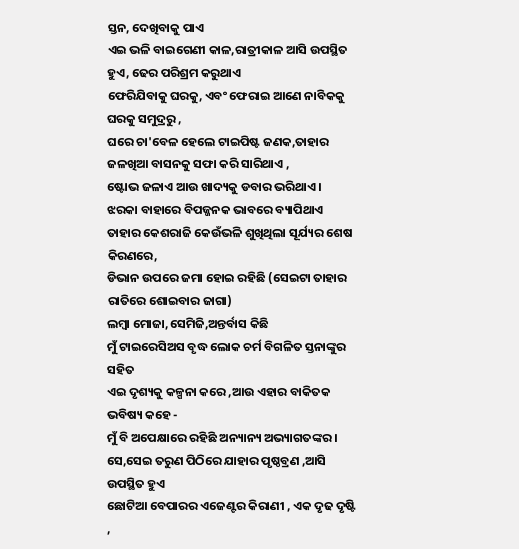ସ୍ତନ, ଦେଖିବାକୁ ପାଏ
ଏଇ ଭଳି ବାଇଗେଣୀ କାଳ,ରାତ୍ରୀକାଳ ଆସି ଉପସ୍ଥିତ ହୁଏ, ଢେର ପରିଶ୍ରମ କରୁଥାଏ
ଫେରିଯିବାକୁ ଘରକୁ, ଏବଂ ଫେରାଇ ଆଣେ ନାବିକକୁ ଘରକୁ ସମୁଦ୍ରରୁ ,
ଘରେ ଚା'ବେଳ ହେଲେ ଟାଇପିଷ୍ଟ ଜଣକ,ତାହାର ଜଳଖିଆ ବାସନକୁ ସଫା କରି ସାରିଥାଏ ,
ଷ୍ଟୋଭ ଜଳାଏ ଆଉ ଖାଦ୍ୟକୁ ଡବାର ଭରିଥାଏ ।
ଝରକା ବାହାରେ ବିପଜ୍ଜନକ ଭାବରେ ବ୍ୟାପିଥାଏ
ତାହାର କେଶରାଜି କେଉଁଭଳି ଶୁଖିଥିଲା ସୂର୍ଯ୍ୟର ଶେଷ କିରଣରେ,
ଡିଭାନ ଉପରେ ଜମା ହୋଇ ରହିଛି (ସେଇଟା ତାହାର ରାତିରେ ଶୋଇବାର ଜାଗା)
ଲମ୍ବା ମୋଜା,ସେମିଜି,ଅନ୍ତର୍ବାସ କିଛି
ମୁଁ ଟାଇରେସିଅସ ବୃଦ୍ଧ ଲୋକ ଚର୍ମ ବିଗଳିତ ସ୍ତନାଙ୍କୁର ସହିତ
ଏଇ ଦୃଶ୍ୟକୁ କଳ୍ପନା କରେ ,ଆଉ ଏହାର ବାକିତକ ଭବିଷ୍ୟ କହେ -
ମୁଁ ବି ଅପେକ୍ଷାରେ ରହିଛି ଅନ୍ୟାନ୍ୟ ଅଭ୍ୟାଗତଙ୍କର ।
ସେ,ସେଇ ତରୁଣ ପିଠିରେ ଯାହାର ପୃଷ୍ଠବ୍ରଣ ,ଆସି ଉପସ୍ଥିତ ହୁଏ
ଛୋଟିଆ ବେପାରର ଏଜେଣ୍ଟର କିରାଣୀ , ଏକ ଦୃଢ ଦୃଷ୍ଟି ,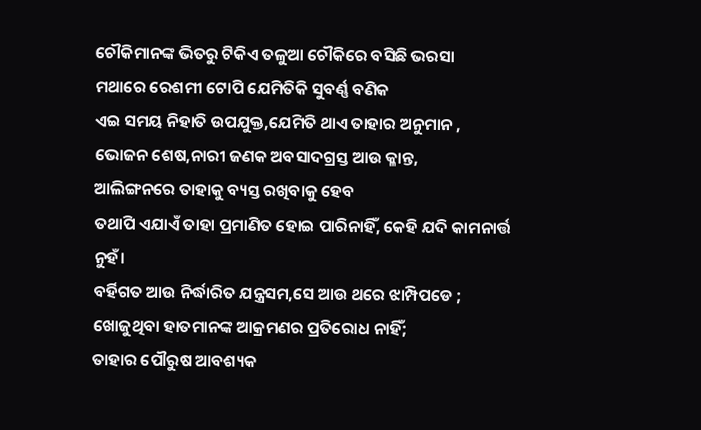ଚୌକିମାନଙ୍କ ଭିତରୁ ଟିକିଏ ତଳୁଆ ଚୌକିରେ ବସିଛି ଭରସା
ମଥାରେ ରେଶମୀ ଟୋପି ଯେମିତିକି ସୁବର୍ଣ୍ଣ ବଣିକ
ଏଇ ସମୟ ନିହାତି ଉପଯୁକ୍ତ,ଯେମିତି ଥାଏ ତାହାର ଅନୁମାନ ,
ଭୋଜନ ଶେଷ,ନାରୀ ଜଣକ ଅବସାଦଗ୍ରସ୍ତ ଆଉ କ୍ଳାନ୍ତ,
ଆଲିଙ୍ଗନରେ ତାହାକୁ ବ୍ୟସ୍ତ ରଖିବାକୁ ହେବ
ତଥାପି ଏଯାଏଁ ତାହା ପ୍ରମାଣିତ ହୋଇ ପାରିନାହିଁ, କେହି ଯଦି କାମନାର୍ତ୍ତ ନୁହଁ।
ବର୍ହିଗତ ଆଉ ନିର୍ଦ୍ଧାରିତ ଯନ୍ତ୍ରସମ,ସେ ଆଉ ଥରେ ଝାମ୍ପିପଡେ ;
ଖୋଜୁଥିବା ହାତମାନଙ୍କ ଆକ୍ରମଣର ପ୍ରତିରୋଧ ନାହିଁ;
ତାହାର ପୌରୁଷ ଆବଶ୍ୟକ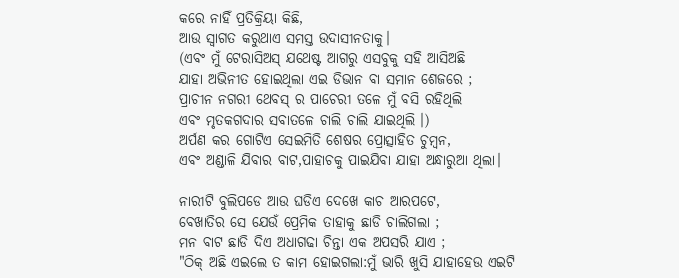କରେ ନାହିଁ ପ୍ରତିକ୍ରିୟା କିଛି,
ଆଉ ସ୍ୱାଗତ କରୁଥାଏ ସମସ୍ତ ଉଦାସୀନତାକୁ।
(ଏବଂ ମୁଁ ଟେରାସିଅସ୍ ଯଥେଷ୍ଟ ଆଗରୁ ଏସବୁକୁ ସହି ଆସିଅଛି
ଯାହା ଅଭିନୀତ ହୋଇଥିଲା ଏଇ ଡିଭାନ ବା ସମାନ ଶେଜରେ ;
ପ୍ରାଚୀନ ନଗରୀ ଥେବସ୍ ର ପାଚେରୀ ତଳେ ମୁଁ ବସି ରହିଥିଲି
ଏବଂ ମୃତକଗଦାର ସବାତଳେ ଚାଲି ଚାଲି ଯାଇଥିଲି ।)
ଅର୍ପଣ କର ଗୋଟିଏ ସେଇମିତି ଶେଷର ପ୍ରୋତ୍ସାହିତ ଚୁମ୍ବନ,
ଏବଂ ଅଣ୍ଡାଳି ଯିବାର ବାଟ,ପାହାଚକୁ ପାଇଯିବା ଯାହା ଅନ୍ଧାରୁଆ ଥିଲା।

ନାରୀଟି ବୁଲିପଡେ ଆଉ ଘଡିଏ ଦେଖେ କାଚ ଆରପଟେ,
ବେଖାତିର ସେ ଯେଉଁ ପ୍ରେମିକ ତାହାକୁ ଛାଡି ଚାଲିଗଲା ;
ମନ ବାଟ ଛାଡି ଦିଏ ଅଧାଗଢା ଚିନ୍ତା ଏକ ଅପସରି ଯାଏ ;
"ଠିକ୍ ଅଛି ଏଇଲେ ତ କାମ ହୋଇଗଲା:ମୁଁ ଭାରି ଖୁସି ଯାହାହେଉ ଏଇଟି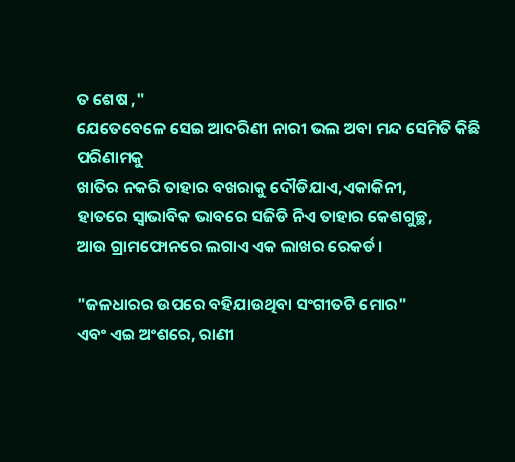ତ ଶେଷ ,"
ଯେତେବେଳେ ସେଇ ଆଦରିଣୀ ନାରୀ ଭଲ ଅବା ମନ୍ଦ ସେମିତି କିଛି ପରିଣାମକୁ
ଖାତିର ନକରି ତାହାର ବଖରାକୁ ଦୌଡିଯାଏ,ଏକାକିନୀ,
ହାତରେ ସ୍ୱାଭାବିକ ଭାବରେ ସଜିଡି ନିଏ ତାହାର କେଶଗୁଚ୍ଛ,
ଆଉ ଗ୍ରାମଫୋନରେ ଲଗାଏ ଏକ ଲାଖର ରେକର୍ଡ।

"ଜଳଧାରର ଉପରେ ବହିଯାଉଥିବା ସଂଗୀତଟି ମୋର"
ଏବଂ ଏଇ ଅଂଶରେ, ରାଣୀ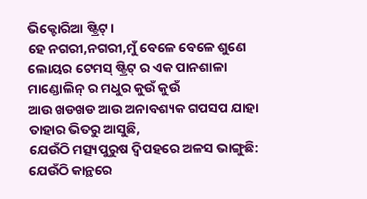ଭିକ୍ଟୋରିଆ ଷ୍ଟ୍ରିଟ୍।
ହେ ନଗରୀ,ନଗରୀ,ମୁଁ ବେଳେ ବେଳେ ଶୁଣେ
ଲୋୟର ଟେମସ୍ ଷ୍ଟ୍ରିଟ୍ ର ଏକ ପାନଶାଳା
ମାଣ୍ଡୋଲିନ୍ ର ମଧୁର କୁଉଁ କୁଉଁ
ଆଉ ଖଡଖଡ ଆଉ ଅନାବଶ୍ୟକ ଗପସପ ଯାହା ତାହାର ଭିତରୁ ଆସୁଛି,
ଯେଉଁଠି ମତ୍ସ୍ୟପୁରୁଷ ଦ୍ୱିପହରେ ଅଳସ ଭାଙ୍ଗୁଛି: ଯେଉଁଠି କାନ୍ଥରେ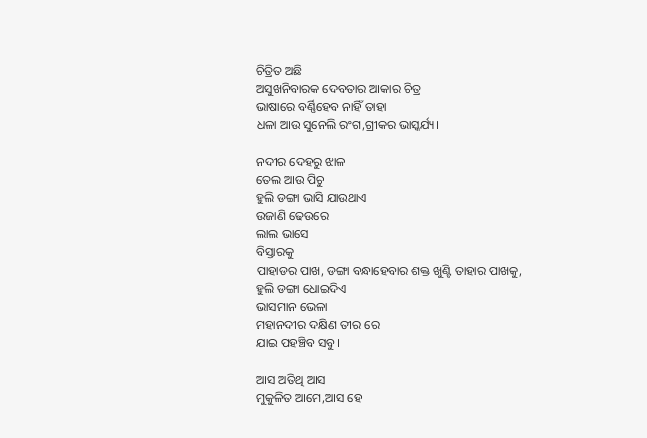ଚିତ୍ରିତ ଅଛି
ଅସୁଖନିବାରକ ଦେବତାର ଆକାର ଚିତ୍ର
ଭାଷାରେ ବର୍ଣ୍ଣିହେବ ନାହିଁ ତାହା
ଧଳା ଆଉ ସୁନେଲି ରଂଗ,ଗ୍ରୀକର ଭାସ୍କର୍ଯ୍ୟ।

ନଦୀର ଦେହରୁ ଝାଳ
ତେଲ ଆଉ ପିଚୁ
ହୁଲି ଡଙ୍ଗା ଭାସି ଯାଉଥାଏ
ଉଜାଣି ଢେଉରେ
ଲାଲ ଭାସେ
ବିସ୍ତାରକୁ
ପାହାଡର ପାଖ, ଡଙ୍ଗା ବନ୍ଧାହେବାର ଶକ୍ତ ଖୁଣ୍ଟି ତାହାର ପାଖକୁ,
ହୁଲି ଡଙ୍ଗା ଧୋଇଦିଏ
ଭାସମାନ ଭେଳା
ମହାନଦୀର ଦକ୍ଷିଣ ତୀର ରେ
ଯାଇ ପହଞ୍ଚିବ ସବୁ।

ଆସ ଅତିଥି ଆସ
ମୁକୁଳିତ ଆମେ,ଆସ ହେ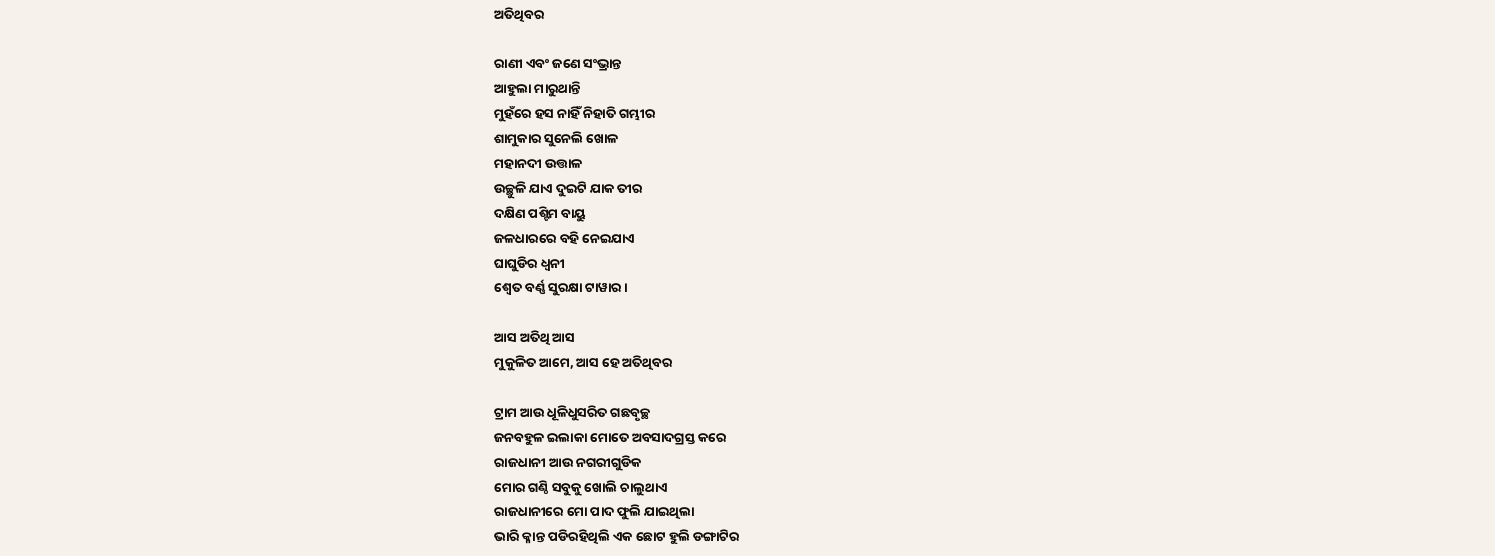ଅତିଥିବର

ରାଣୀ ଏବଂ ଜଣେ ସଂଭ୍ରାନ୍ତ
ଆହୁଲା ମାରୁଥାନ୍ତି
ମୁହଁରେ ହସ ନାହିଁ ନିହାତି ଗମ୍ଭୀର
ଶାମୁକାର ସୁନେଲି ଖୋଳ
ମହାନଦୀ ଉତ୍ତାଳ
ଉଚ୍ଛୁଳି ଯାଏ ଦୁଇଟି ଯାକ ତୀର
ଦକ୍ଷିଣ ପଶ୍ଟିମ ବାୟୁ
ଜଳଧାରରେ ବହି ନେଇଯାଏ
ଘାଘୁଡିର ଧ୍ୱନୀ
ଶ୍ୱେତ ବର୍ଣ୍ଣ ସୁରକ୍ଷା ଟାୱାର।

ଆସ ଅତିଥି ଆସ
ମୁକୁଳିତ ଆମେ, ଆସ ହେ ଅତିଥିବର

ଟ୍ରାମ ଆଉ ଧୂଳିଧୁସରିତ ଗଛବୃଚ୍ଛ
ଜନବହୁଳ ଇଲାକା ମୋତେ ଅବସାଦଗ୍ରସ୍ତ କରେ
ରାଜଧାନୀ ଆଉ ନଗରୀଗୁଡିକ
ମୋର ଗଣ୍ଠି ସବୁକୁ ଖୋଲି ଚାଲୁଥାଏ
ରାଜଧାନୀରେ ମୋ ପାଦ ଫୁଲି ଯାଇଥିଲା
ଭାରି କ୍ଳାନ୍ତ ପଡିରହିଥିଲି ଏକ ଛୋଟ ହୁଲି ଡଙ୍ଗାଟିର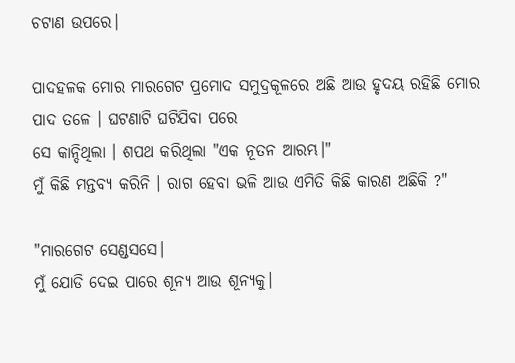ଚଟାଣ ଉପରେ।

ପାଦହଳକ ମୋର ମାରଗେଟ ପ୍ରମୋଦ ସମୁଦ୍ରକୂଳରେ ଅଛି ଆଉ ହୃଦୟ ରହିଛି ମୋର
ପାଦ ତଳେ । ଘଟଣାଟି ଘଟିଯିବା ପରେ
ସେ କାନ୍ଦିଥିଲା । ଶପଥ କରିଥିଲା "ଏକ ନୂତନ ଆରମ୍ଭ।"
ମୁଁ କିଛି ମନ୍ତବ୍ୟ କରିନି । ରାଗ ହେବା ଭଳି ଆଉ ଏମିତି କିଛି କାରଣ ଅଛିକି ?"

"ମାରଗେଟ ସେଣ୍ଡସସେ।
ମୁଁ ଯୋଡି ଦେଇ ପାରେ ଶୂନ୍ୟ ଆଉ ଶୂନ୍ୟକୁ।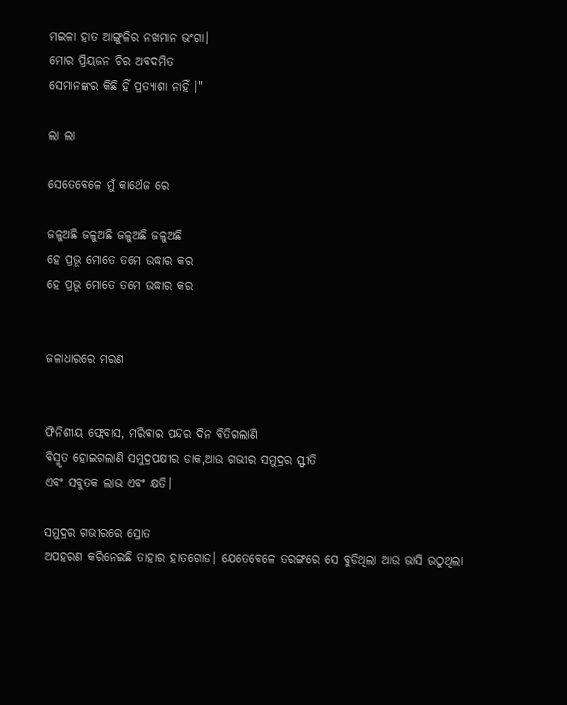ମଇଳା ହାତ ଆଙ୍ଗୁଳିର ନଖମାନ ଭଂଗା।
ମୋର ପ୍ରିୟଜନ ଚିର ଅବଦମିତ
ସେମାନଙ୍କର କିଛି ହିଁ ପ୍ରତ୍ୟାଶା ନାହିଁ ।"

ଲା ଲା

ସେତେବେଳେ ମୁଁ କାର୍ଥେଜ ରେ

ଜଳୁଅଛି ଜଳୁଅଛି ଜଳୁଅଛି ଜଳୁଅଛି
ହେ ପ୍ରଭୂ ମୋତେ ତମେ ଉଦ୍ଧାର କର
ହେ ପ୍ରଭୂ ମୋତେ ତମେ ଉଦ୍ଧାର କର


ଜଳାଧାରରେ ମରଣ


ଫିନିଶୀୟ ଫ୍ଲେବାସ, ମରିବାର ପନ୍ଦର ଦିନ ବିତିଗଲାଣି
ବିସ୍ମୃତ ହୋଇଗଲାଣି ସମୁଦ୍ରପକ୍ଷୀର ଡାକ,ଆଉ ଗଭୀର ସମୁଦ୍ରର ସ୍ଫୀତି
ଏବଂ ସବୁତକ ଲାଭ ଏବଂ କ୍ଷତି।

ସମୁଦ୍ରର ଗଭୀରରେ ସ୍ରୋତ
ଅପହରଣ କରିନେଇଛି ତାହାର ହାତଗୋଡ। ଯେତେବେଳେ ତରଙ୍ଗରେ ସେ ବୁଡିଥିଲା ଆଉ ଭାସି ଉଠୁଥିଲା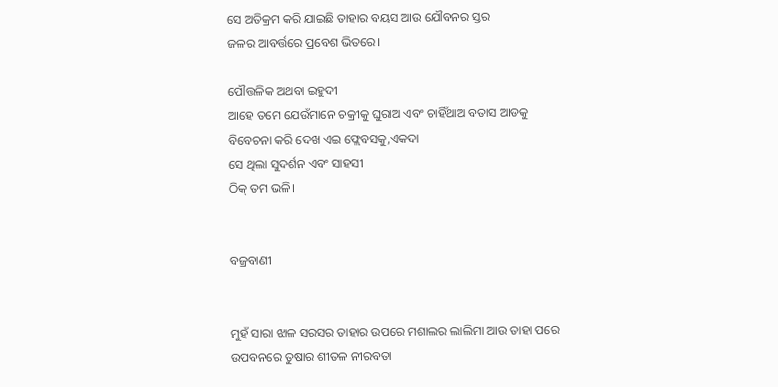ସେ ଅତିକ୍ରମ କରି ଯାଇଛି ତାହାର ବୟସ ଆଉ ଯୌବନର ସ୍ତର
ଜଳର ଆବର୍ତ୍ତରେ ପ୍ରବେଶ ଭିତରେ।

ପୌତ୍ତଳିକ ଅଥବା ଇହୁଦୀ
ଆହେ ତମେ ଯେଉଁମାନେ ଚକ୍ରୀକୁ ଘୁରାଅ ଏବଂ ଚାହିଁଥାଅ ବତାସ ଆଡକୁ
ବିବେଚନା କରି ଦେଖ ଏଇ ଫ୍ଲେବସକୁ,ଏକଦା
ସେ ଥିଲା ସୁଦର୍ଶନ ଏବଂ ସାହସୀ
ଠିକ୍ ତମ ଭଳି।


ବଜ୍ରବାଣୀ


ମୁହଁ ସାରା ଝାଳ ସରସର ତାହାର ଉପରେ ମଶାଲର ଲାଲିମା ଆଉ ତାହା ପରେ
ଉପବନରେ ତୁଷାର ଶୀତଳ ନୀରବତା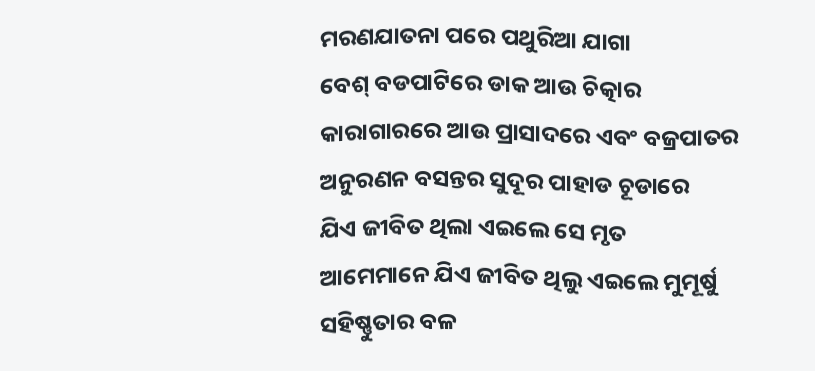ମରଣଯାତନା ପରେ ପଥୁରିଆ ଯାଗା
ବେଶ୍ ବଡପାଟିରେ ଡାକ ଆଉ ଚିତ୍କାର
କାରାଗାରରେ ଆଉ ପ୍ରାସାଦରେ ଏବଂ ବଜ୍ରପାତର
ଅନୁରଣନ ବସନ୍ତର ସୁଦୂର ପାହାଡ ଚୂଡାରେ
ଯିଏ ଜୀବିତ ଥିଲା ଏଇଲେ ସେ ମୃତ
ଆମେମାନେ ଯିଏ ଜୀବିତ ଥିଲୁ ଏଇଲେ ମୁମୂର୍ଷୁ
ସହିଷ୍ଣୁତାର ବଳ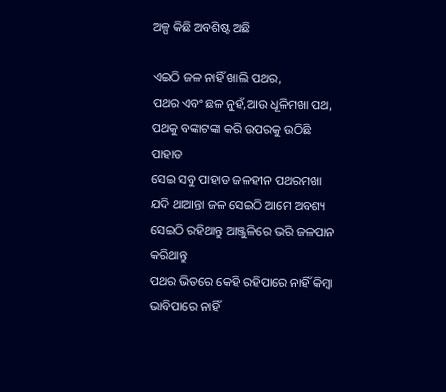ଅଳ୍ପ କିଛି ଅବଶିଷ୍ଟ ଅଛି

ଏଇଠି ଜଳ ନାହିଁ ଖାଲି ପଥର,
ପଥର ଏବଂ ଛଳ ନୁହଁ,ଆଉ ଧୂଳିମଖା ପଥ,
ପଥକୁ ବଙ୍କାଟଙ୍କା କରି ଉପରକୁ ଉଠିଛି ପାହାଡ
ସେଇ ସବୁ ପାହାଡ ଜଳହୀନ ପଥରମଖା
ଯଦି ଥାଆନ୍ତା ଜଳ ସେଇଠି ଆମେ ଅବଶ୍ୟ ସେଇଠି ରହିଥାନ୍ତୁ ଆଞ୍ଜୁଳିରେ ଭରି ଜଳପାନ କରିଥାନ୍ତୁ
ପଥର ଭିତରେ କେହି ରହିପାରେ ନାହିଁ କିମ୍ବା ଭାବିପାରେ ନାହିଁ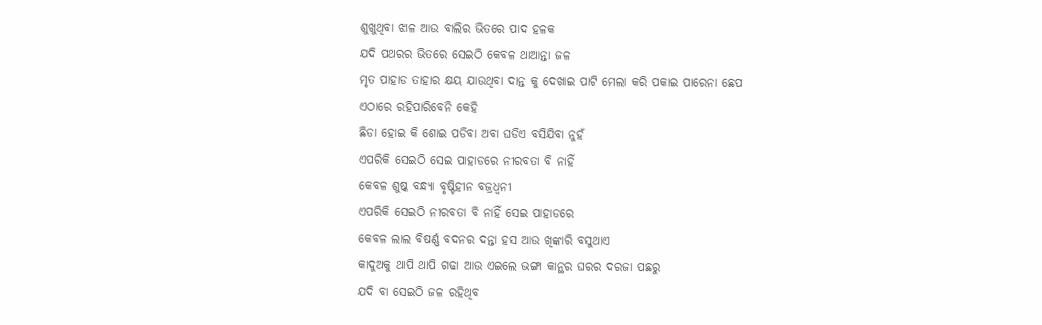ଶୁଖୁଥିବା ଝାଳ ଆଉ ବାଲିର ଭିତରେ ପାଦ ହଳକ
ଯଦି ପଥରର ଭିତରେ ସେଇଠି କେବଳ ଥାଆନ୍ତା ଜଳ
ମୃତ ପାହାଡ ତାହାର କ୍ଷୟ ଯାଉଥିବା ଦାନ୍ତ କୁ ଦେଖାଇ ପାଟି ମେଲା କରି ପକାଇ ପାରେନା ଛେପ
ଏଠାରେ ରହିପାରିବେନି କେହି
ଛିଡା ହୋଇ କି ଶୋଇ ପଡିବା ଅବା ଘଡିଏ ବସିଯିବା ନୁହଁ
ଏପରିକି ସେଇଠି ସେଇ ପାହାଡରେ ନୀରବତା ବି ନାହିଁ
କେବଳ ଶୁଷ୍କ ବନ୍ଧ୍ୟା ବୃଷ୍ଟିହୀନ ବଜ୍ରଧ୍ୱନୀ
ଏପରିକି ସେଇଠି ନୀରବତା ବି ନାହିଁ ସେଇ ପାହାଡରେ
କେବଳ ଲାଲ ବିଷର୍ଣ୍ଣ ବଦନର ଦନ୍ତା ହସ ଆଉ ଖିଙ୍କାରି ବସୁଥାଏ
କାଦୁଅକୁ ଥାପି ଥାପି ଗଢା ଆଉ ଏଇଲେ ଭଙ୍ଗା କାନ୍ଥର ଘରର ଦରଜା ପଛରୁ
ଯଦି ବା ସେଇଠି ଜଳ ରହିଥିବ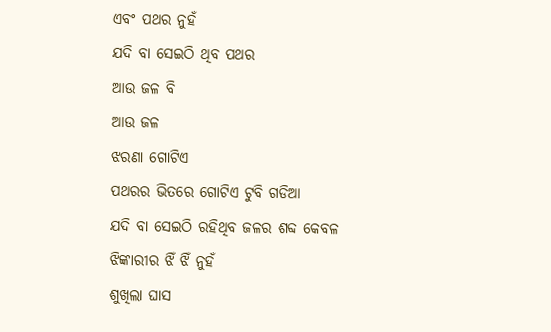ଏବଂ ପଥର ନୁହଁ
ଯଦି ବା ସେଇଠି ଥିବ ପଥର
ଆଉ ଜଳ ବି
ଆଉ ଜଳ
ଝରଣା ଗୋଟିଏ
ପଥରର ଭିତରେ ଗୋଟିଏ ଟୁବି ଗଡିଆ
ଯଦି ବା ସେଇଠି ରହିଥିବ ଜଳର ଶବ୍ଦ କେବଳ
ଝିଙ୍କାରୀର ଝିଁ ଝିଁ ନୁହଁ
ଶୁଖିଲା ଘାସ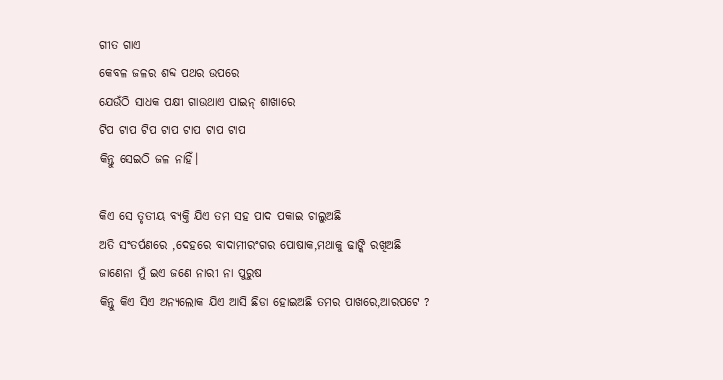ଗୀତ ଗାଏ
କେବଳ ଜଳର ଶବ୍ଦ ପଥର ଉପରେ
ଯେଉଁଠି ସାଧକ ପକ୍ଷୀ ଗାଉଥାଏ ପାଇନ୍ ଶାଖାରେ
ଟିପ ଟାପ ଟିପ ଟାପ ଟାପ ଟାପ ଟାପ
କିନ୍ତୁ ସେଇଠି ଜଳ ନାହିଁ।

କିଏ ସେ ତୃତୀୟ ବ୍ୟକ୍ତି ଯିଏ ତମ ସହ ପାଦ ପକାଇ ଚାଲୁଅଛି
ଅତି ସଂତର୍ପଣରେ ,ଦେହରେ ବାଦାମୀରଂଗର ପୋଷାକ,ମଥାକୁ ଢାଙ୍କି ରଖିଅଛି
ଜାଣେନା ମୁଁ ଇଏ ଜଣେ ନାରୀ ନା ପୁରୁଷ
କିନ୍ତୁ କିଏ ସିଏ ଅନ୍ୟଲୋକ ଯିଏ ଆସି ଛିଡା ହୋଇଅଛି ତମର ପାଖରେ,ଆରପଟେ ?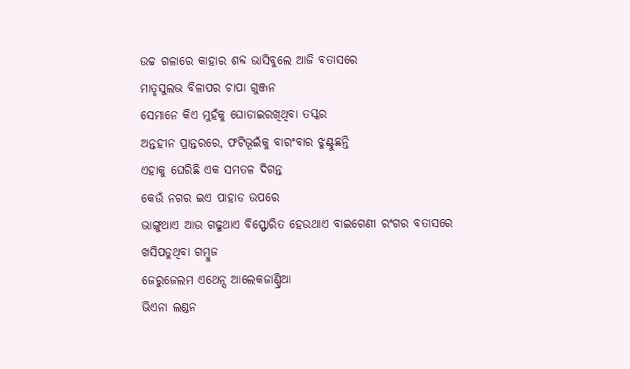ଉଚ୍ଚ ଗଳାରେ କାହାର ଶବ୍ଦ ଭାସିବୁଲେ ଆଜି ବତାସରେ
ମାତୃସୁଲଭ ବିଳାପର ଚାପା ଗୁଞ୍ଜନ
ସେମାନେ କିଏ ମୁହଁକୁ ଘୋଡାଇରଖିଥିବା ତସ୍କର
ଅନ୍ତହୀନ ପ୍ରାନ୍ତରରେ, ଫଟିଭୂଇଁକୁ ବାରଂବାର ଝୁଣ୍ଟୁଛନ୍ତି
ଏହାକୁ ଘେରିଛି ଏକ ସମତଳ ଦିଗନ୍ତ
କେଉଁ ନଗର ଇଏ ପାହାଡ ଉପରେ
ଭାଙ୍ଗୁଥାଏ ଆଉ ଗଢୁଥାଏ ବିସ୍ଫୋରିତ ହେଉଥାଏ ବାଇଗେଣୀ ରଂଗର ବତାସରେ
ଖସିପଡୁଥିବା ଗମ୍ବୁଜ
ଜେରୁଜେଲମ ଏଥେନ୍ସ ଆଲେକଜାଣ୍ଡ୍ରିଆ
ଭିଏନା ଲଣ୍ଡନ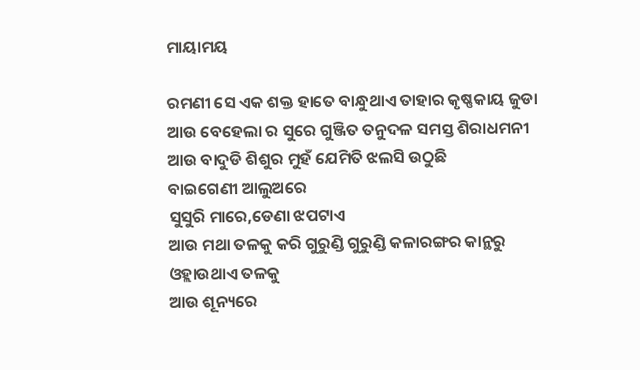ମାୟାମୟ

ରମଣୀ ସେ ଏକ ଶକ୍ତ ହାତେ ବାନ୍ଧୁଥାଏ ତାହାର କୃଷ୍ଣକାୟ ଜୁଡା
ଆଉ ବେହେଲା ର ସୁରେ ଗୁଞ୍ଜିତ ତନୁଦଳ ସମସ୍ତ ଶିରାଧମନୀ
ଆଉ ବାଦୁଡି ଶିଶୁର ମୁହଁ ଯେମିତି ଝଲସି ଉଠୁଛି
ବାଇଗେଣୀ ଆଲୁଅରେ
ସୁସୁରି ମାରେ,ଡେଣା ଝପଟାଏ
ଆଉ ମଥା ତଳକୁ କରି ଗୁରୁଣ୍ଡି ଗୁରୁଣ୍ଡି କଳାରଙ୍ଗର କାନ୍ଥରୁ ଓହ୍ଲାଉଥାଏ ତଳକୁ
ଆଉ ଶୂନ୍ୟରେ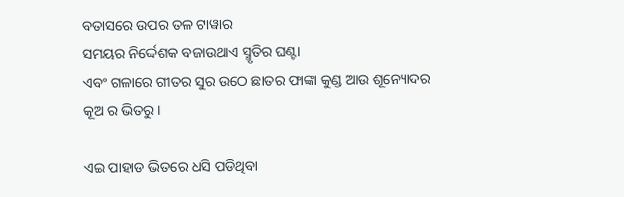ବତାସରେ ଉପର ତଳ ଟାୱାର
ସମୟର ନିର୍ଦ୍ଦେଶକ ବଜାଉଥାଏ ସ୍ମୃତିର ଘଣ୍ଟା
ଏବଂ ଗଳାରେ ଗୀତର ସୁର ଉଠେ ଛାତର ଫାଙ୍କା କୁଣ୍ଡ ଆଉ ଶୂନ୍ୟୋଦର
କୂଅ ର ଭିତରୁ।

ଏଇ ପାହାଡ ଭିତରେ ଧସି ପଡିଥିବା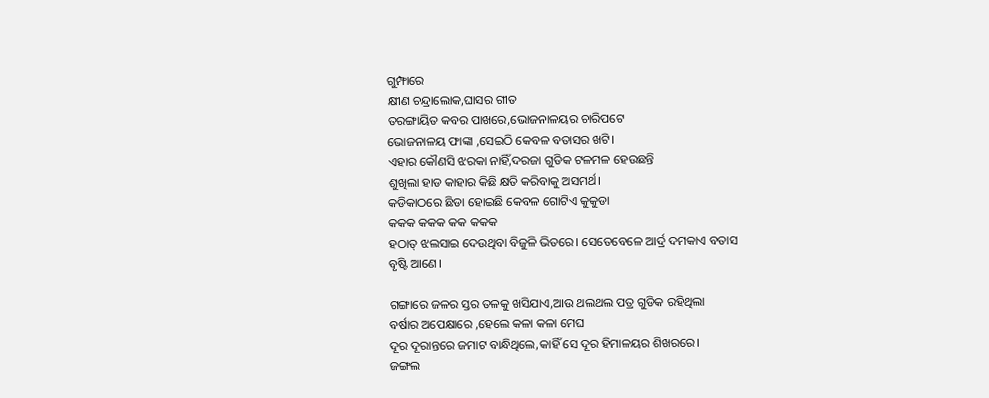ଗୁମ୍ଫାରେ
କ୍ଷୀଣ ଚନ୍ଦ୍ରାଲୋକ,ଘାସର ଗୀତ
ତରଙ୍ଗାୟିତ କବର ପାଖରେ,ଭୋଜନାଳୟର ଚାରିପଟେ
ଭୋଜନାଳୟ ଫାଙ୍କା ,ସେଇଠି କେବଳ ବତାସର ଖଟି।
ଏହାର କୌଣସି ଝରକା ନାହିଁ,ଦରଜା ଗୁଡିକ ଟଳମଳ ହେଉଛନ୍ତି
ଶୁଖିଲା ହାଡ କାହାର କିଛି କ୍ଷତି କରିବାକୁ ଅସମର୍ଥ।
କଡିକାଠରେ ଛିଡା ହୋଇଛି କେବଳ ଗୋଟିଏ କୁକୁଡା
କକକ କକକ କକ କକକ
ହଠାତ୍ ଝଲସାଇ ଦେଉଥିବା ବିଜୁଳି ଭିତରେ। ସେତେବେଳେ ଆର୍ଦ୍ର ଦମକାଏ ବତାସ
ବୃଷ୍ଟି ଆଣେ।

ଗଙ୍ଗାରେ ଜଳର ସ୍ତର ତଳକୁ ଖସିଯାଏ,ଆଉ ଥଲଥଲ ପତ୍ର ଗୁଡିକ ରହିଥିଲା
ବର୍ଷାର ଅପେକ୍ଷାରେ ,ହେଲେ କଳା କଳା ମେଘ
ଦୂର ଦୂରାନ୍ତରେ ଜମାଟ ବାନ୍ଧିଥିଲେ,କାହିଁ ସେ ଦୂର ହିମାଳୟର ଶିଖରରେ।
ଜଙ୍ଗଲ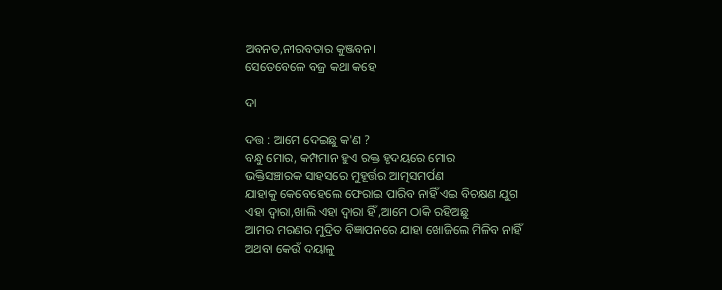ଅବନତ,ନୀରବତାର କୁଞ୍ଜବନ।
ସେତେବେଳେ ବଜ୍ର କଥା କହେ

ଦା

ଦତ୍ତ : ଆମେ ଦେଇଛୁ କ'ଣ ?
ବନ୍ଧୁ ମୋର, କମ୍ପମାନ ହୁଏ ରକ୍ତ ହୃଦୟରେ ମୋର
ଭକ୍ତିସଞ୍ଚାରକ ସାହସରେ ମୁହୂର୍ତ୍ତର ଆତ୍ମସମର୍ପଣ
ଯାହାକୁ କେବେହେଲେ ଫେରାଇ ପାରିବ ନାହିଁ ଏଇ ବିଚକ୍ଷଣ ଯୁଗ
ଏହା ଦ୍ୱାରା,ଖାଲି ଏହା ଦ୍ୱାରା ହିଁ ,ଆମେ ଠାକି ରହିଅଛୁ
ଆମର ମରଣର ମୁଦ୍ରିତ ବିଜ୍ଞାପନରେ ଯାହା ଖୋଜିଲେ ମିଳିବ ନାହିଁ
ଅଥବା କେଉଁ ଦୟାଳୁ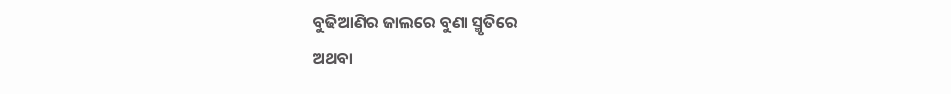ବୁଢିଆଣିର ଜାଲରେ ବୁଣା ସ୍ମୃତିରେ
ଅଥବା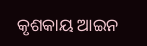କୃଶକାୟ ଆଇନ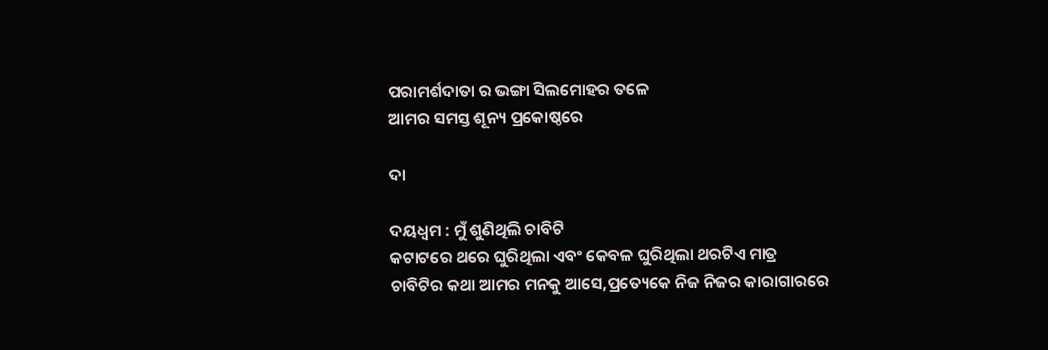ପରାମର୍ଶଦାତା ର ଭଙ୍ଗା ସିଲମୋହର ତଳେ
ଆମର ସମସ୍ତ ଶୂନ୍ୟ ପ୍ରକୋଷ୍ଠରେ

ଦା

ଦୟଧ୍ୱମ : ମୁଁ ଶୁଣିଥିଲି ଚାବିଟି
କଟାଟରେ ଥରେ ଘୁରିଥିଲା ଏବଂ କେବଳ ଘୁରିଥିଲା ଥରଟିଏ ମାତ୍ର
ଚାବିଟିର କଥା ଆମର ମନକୁ ଆସେ,ପ୍ରତ୍ୟେକେ ନିଜ ନିଜର କାରାଗାରରେ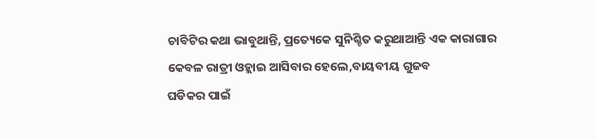ଚାବିଟିର କଥା ଭାବୁଥାନ୍ତି, ପ୍ରତ୍ୟେକେ ସୁନିଶ୍ଚିତ କରୁଥାଆନ୍ତି ଏକ କାରାଗାର
କେବଳ ରାତ୍ରୀ ଓହ୍ଲାଇ ଆସିବାର ହେଲେ,ବାୟବୀୟ ଗୁଜବ
ଘଡିକର ପାଇଁ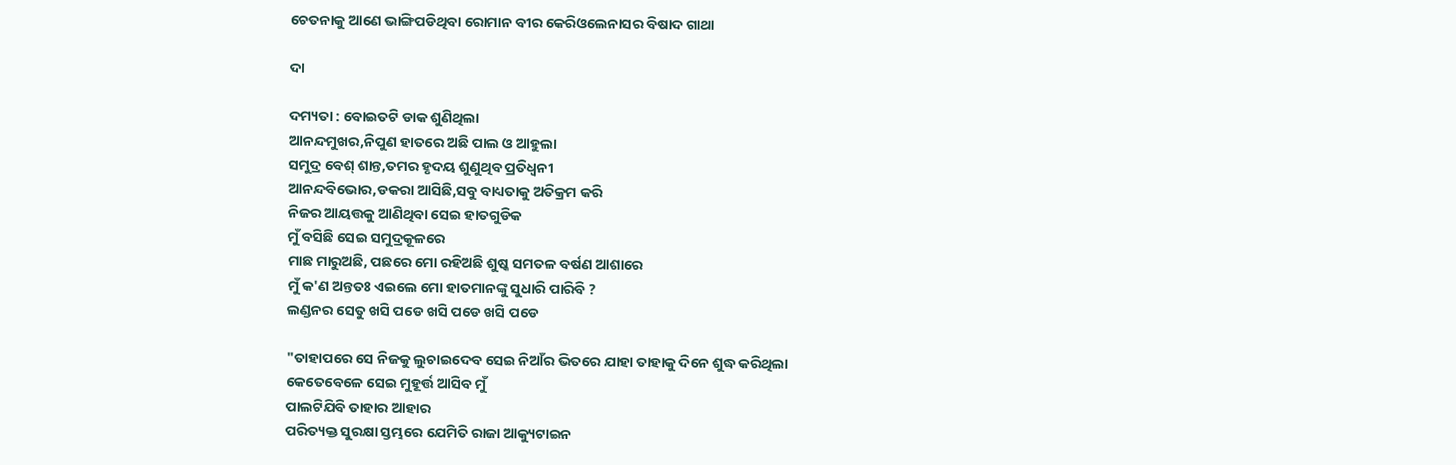ଚେତନାକୁ ଆଣେ ଭାଙ୍ଗିପଡିଥିବା ରୋମାନ ବୀର କେରିଓଲେନାସର ବିଷାଦ ଗାଥା

ଦା

ଦମ୍ୟତା : ବୋଇତଟି ଡାକ ଶୁଣିଥିଲା
ଆନନ୍ଦମୁଖର,ନିପୁଣ ହାତରେ ଅଛି ପାଲ ଓ ଆହୁଲା
ସମୁଦ୍ର ବେଶ୍ ଶାନ୍ତ,ତମର ହୃଦୟ ଶୁଣୁଥିବ ପ୍ରତିଧ୍ୱନୀ
ଆନନ୍ଦବିଭୋର,ଡକରା ଆସିଛି,ସବୁ ବାଧ୍ୟତାକୁ ଅତିକ୍ରମ କରି
ନିଜର ଆୟତ୍ତକୁ ଆଣିଥିବା ସେଇ ହାତଗୁଡିକ
ମୁଁ ବସିଛି ସେଇ ସମୁଦ୍ରକୂଳରେ
ମାଛ ମାରୁଅଛି, ପଛରେ ମୋ ରହିଅଛି ଶୁଷ୍କ ସମତଳ ବର୍ଷଣ ଆଶାରେ
ମୁଁ କ'ଣ ଅନ୍ତତଃ ଏଇଲେ ମୋ ହାତମାନଙ୍କୁ ସୁଧାରି ପାରିବି ?
ଲଣ୍ଡନର ସେତୁ ଖସି ପଡେ ଖସି ପଡେ ଖସି ପଡେ

"ତାହାପରେ ସେ ନିଜକୁ ଲୁଚାଇଦେବ ସେଇ ନିଆଁର ଭିତରେ ଯାହା ତାହାକୁ ଦିନେ ଶୁଦ୍ଧ କରିଥିଲା
କେତେବେଳେ ସେଇ ମୁହୂର୍ତ୍ତ ଆସିବ ମୁଁ
ପାଲଟିଯିବି ତାହାର ଆହାର
ପରିତ୍ୟକ୍ତ ସୁରକ୍ଷା ସ୍ତମ୍ଭରେ ଯେମିତି ରାଜା ଆକ୍ୟୁଟାଇନ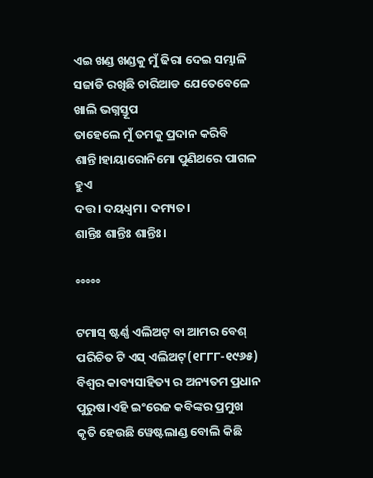ଏଇ ଖଣ୍ଡ ଖଣ୍ଡକୁ ମୁଁ ଢିରା ଦେଇ ସମ୍ଭାଳି ସଜାଡି ରଖିଛି ଚାରିଆଡ ଯେତେବେଳେ ଖାଲି ଭଗ୍ନସ୍ତୂପ
ତାହେଲେ ମୁଁ ତମକୁ ପ୍ରଦାନ କରିବି ଶାନ୍ତି।ହାୟାରୋନିମୋ ପୁଣିଥରେ ପାଗଳ ହୁଏ
ଦତ୍ତ। ଦୟଧ୍ୱମ। ଦମ୍ୟତ।
ଶାନ୍ତିଃ ଶାନ୍ତିଃ ଶାନ୍ତିଃ।

°°°°°

ଟମାସ୍ ଷ୍ଟର୍ଣ୍ଣ ଏଲିଅଟ୍ ବା ଆମର ବେଶ୍ ପରିଚିତ ଟି ଏସ୍ ଏଲିଅଟ୍(୧୮୮୮-୧୯୬୫) ବିଶ୍ୱର କାବ୍ୟସାହିତ୍ୟ ର ଅନ୍ୟତମ ପ୍ରଧାନ ପୁରୁଷ।ଏହି ଇଂରେଜ କବିଙ୍କର ପ୍ରମୁଖ କୃତି ହେଉଛି ୱେଷ୍ଟଲାଣ୍ଡ ବୋଲି କିଛି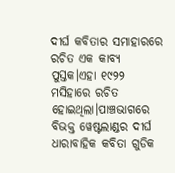ଦୀର୍ଘ କବିତାର ସମାହାରରେ ରଚିତ ଏକ କାବ୍ୟ ପୁସ୍ତକ।ଏହା ୧୯୨୨ ମସିହାରେ ରଚିତ ହୋଇଥିଲା।ପାଞ୍ଚଭାଗରେ ବିଭକ୍ତ ୱେଷ୍ଟଲାଣ୍ଡର ଦୀର୍ଘ ଧାରାବାହିକ କବିତା ଗୁଡିକ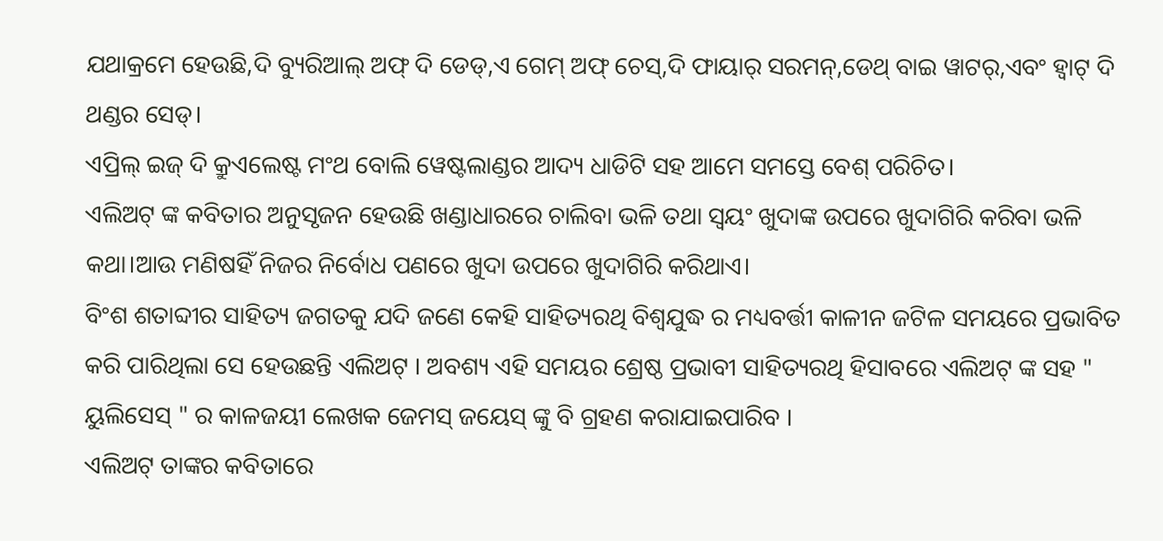ଯଥାକ୍ରମେ ହେଉଛି,ଦି ବ୍ୟୁରିଆଲ୍ ଅଫ୍ ଦି ଡେଡ୍,ଏ ଗେମ୍ ଅଫ୍ ଚେସ୍,ଦି ଫାୟାର୍ ସରମନ୍,ଡେଥ୍ ବାଇ ୱାଟର୍,ଏବଂ ହ୍ୱାଟ୍ ଦି ଥଣ୍ଡର ସେଡ୍।
ଏପ୍ରିଲ୍ ଇଜ୍ ଦି କ୍ରୁଏଲେଷ୍ଟ ମଂଥ ବୋଲି ୱେଷ୍ଟଲାଣ୍ଡର ଆଦ୍ୟ ଧାଡିଟି ସହ ଆମେ ସମସ୍ତେ ବେଶ୍ ପରିଚିତ।
ଏଲିଅଟ୍ ଙ୍କ କବିତାର ଅନୁସୃଜନ ହେଉଛି ଖଣ୍ଡାଧାରରେ ଚାଲିବା ଭଳି ତଥା ସ୍ୱୟଂ ଖୁଦାଙ୍କ ଉପରେ ଖୁଦାଗିରି କରିବା ଭଳି କଥା।ଆଉ ମଣିଷହିଁ ନିଜର ନିର୍ବୋଧ ପଣରେ ଖୁଦା ଉପରେ ଖୁଦାଗିରି କରିଥାଏ।
ବିଂଶ ଶତାବ୍ଦୀର ସାହିତ୍ୟ ଜଗତକୁ ଯଦି ଜଣେ କେହି ସାହିତ୍ୟରଥି ବିଶ୍ୱଯୁଦ୍ଧ ର ମଧ୍ୟବର୍ତ୍ତୀ କାଳୀନ ଜଟିଳ ସମୟରେ ପ୍ରଭାବିତ କରି ପାରିଥିଲା ସେ ହେଉଛନ୍ତି ଏଲିଅଟ୍ । ଅବଶ୍ୟ ଏହି ସମୟର ଶ୍ରେଷ୍ଠ ପ୍ରଭାବୀ ସାହିତ୍ୟରଥି ହିସାବରେ ଏଲିଅଟ୍ ଙ୍କ ସହ " ୟୁଲିସେସ୍ " ର କାଳଜୟୀ ଲେଖକ ଜେମସ୍ ଜୟେସ୍ ଙ୍କୁ ବି ଗ୍ରହଣ କରାଯାଇପାରିବ ।
ଏଲିଅଟ୍ ତାଙ୍କର କବିତାରେ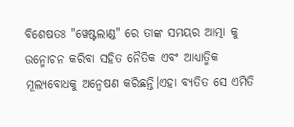ବିଶେଷତଃ "ୱେଷ୍ଟଲାଣ୍ଡ" ରେ ତାଙ୍କ ସମୟର ଆତ୍ମା କୁ ଉନ୍ମୋଚନ କରିବା ସହିତ ନୈତିକ ଏବଂ ଆଧ୍ୟାତ୍ମିକ ମୂଲ୍ୟବୋଧକୁ ଅନ୍ୱେଷଣ କରିଛନ୍ତି।ଏହା ବ୍ୟତିତ ସେ ଏମିତି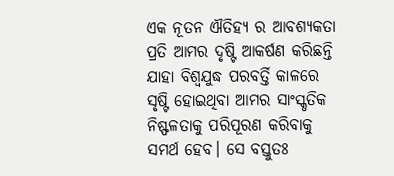ଏକ ନୂତନ ଐତିହ୍ୟ ର ଆବଶ୍ୟକତା ପ୍ରତି ଆମର ଦୃଷ୍ଟି ଆକର୍ଷଣ କରିଛନ୍ତି ଯାହା ବିଶ୍ୱଯୁଦ୍ଧ ପରବର୍ତ୍ତି କାଳରେ ସୃଷ୍ଟି ହୋଇଥିବା ଆମର ସାଂସ୍କୃତିକ ନିଷ୍ଫଳତାକୁ ପରିପୂରଣ କରିବାକୁ ସମର୍ଥ ହେବ। ସେ ବସ୍ତୁତଃ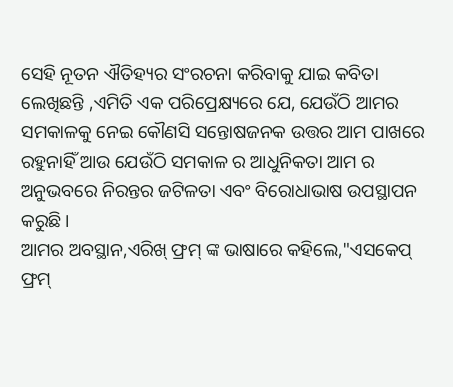ସେହି ନୂତନ ଐତିହ୍ୟର ସଂରଚନା କରିବାକୁ ଯାଇ କବିତା ଲେଖିଛନ୍ତି ,ଏମିତି ଏକ ପରିପ୍ରେକ୍ଷ୍ୟରେ ଯେ, ଯେଉଁଠି ଆମର ସମକାଳକୁ ନେଇ କୌଣସି ସନ୍ତୋଷଜନକ ଉତ୍ତର ଆମ ପାଖରେ ରହୁନାହିଁ ଆଉ ଯେଉଁଠି ସମକାଳ ର ଆଧୁନିକତା ଆମ ର ଅନୁଭବରେ ନିରନ୍ତର ଜଟିଳତା ଏବଂ ବିରୋଧାଭାଷ ଉପସ୍ଥାପନ କରୁଛି।
ଆମର ଅବସ୍ଥାନ,ଏରିଖ୍ ଫ୍ରମ୍ ଙ୍କ ଭାଷାରେ କହିଲେ,"ଏସକେପ୍ ଫ୍ରମ୍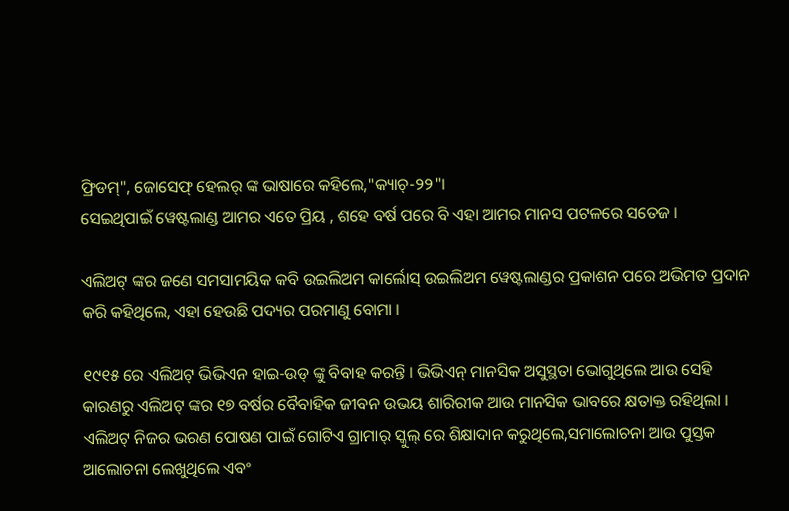ଫ୍ରିଡମ୍", ଜୋସେଫ୍ ହେଲର୍ ଙ୍କ ଭାଷାରେ କହିଲେ,"କ୍ୟାଚ୍-୨୨"।
ସେଇଥିପାଇଁ ୱେଷ୍ଟଲାଣ୍ଡ ଆମର ଏତେ ପ୍ରିୟ , ଶହେ ବର୍ଷ ପରେ ବି ଏହା ଆମର ମାନସ ପଟଳରେ ସତେଜ ।

ଏଲିଅଟ୍ ଙ୍କର ଜଣେ ସମସାମୟିକ କବି ଉଇଲିଅମ କାର୍ଲୋସ୍ ଉଇଲିଅମ ୱେଷ୍ଟଲାଣ୍ଡର ପ୍ରକାଶନ ପରେ ଅଭିମତ ପ୍ରଦାନ କରି କହିଥିଲେ, ଏହା ହେଉଛି ପଦ୍ୟର ପରମାଣୁ ବୋମା ।

୧୯୧୫ ରେ ଏଲିଅଟ୍ ଭିଭିଏନ ହାଇ-ଉଡ୍ ଙ୍କୁ ବିବାହ କରନ୍ତି । ଭିଭିଏନ୍ ମାନସିକ ଅସୁସ୍ଥତା ଭୋଗୁଥିଲେ ଆଉ ସେହି କାରଣରୁ ଏଲିଅଟ୍ ଙ୍କର ୧୭ ବର୍ଷର ବୈବାହିକ ଜୀବନ ଉଭୟ ଶାରିରୀକ ଆଉ ମାନସିକ ଭାବରେ କ୍ଷତାକ୍ତ ରହିଥିଲା । ଏଲିଅଟ୍ ନିଜର ଭରଣ ପୋଷଣ ପାଇଁ ଗୋଟିଏ ଗ୍ରାମାର୍ ସ୍କୁଲ୍ ରେ ଶିକ୍ଷାଦାନ କରୁଥିଲେ,ସମାଲୋଚନା ଆଉ ପୁସ୍ତକ ଆଲୋଚନା ଲେଖୁଥିଲେ ଏବଂ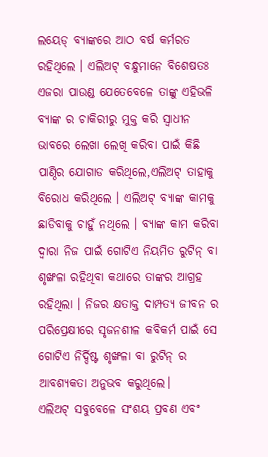ଲୟେଡ୍ ବ୍ୟାଙ୍କରେ ଆଠ ବର୍ଷ କର୍ମରତ ରହିଥିଲେ । ଏଲିଅଟ୍ ବନ୍ଧୁମାନେ ବିଶେଷତଃ ଏଜରା ପାଉଣ୍ଡ ଯେତେବେଳେ ତାଙ୍କୁ ଏହିଭଳି ବ୍ୟାଙ୍କ ର ଚାକିରୀରୁ ମୁକ୍ତ କରି ସ୍ୱାଧୀନ ଭାବରେ ଲେଖା ଲେଖି କରିବା ପାଇଁ କିଛି ପାଣ୍ଠିର ଯୋଗାଡ କରିଥିଲେ,ଏଲିଅଟ୍ ତାହାକୁ ବିରୋଧ କରିଥିଲେ । ଏଲିଅଟ୍ ବ୍ୟାଙ୍କ କାମକୁ ଛାଡିବାକୁ ଚାହୁଁ ନଥିଲେ । ବ୍ୟାଙ୍କ କାମ କରିବା ଦ୍ୱାରା ନିଜ ପାଇଁ ଗୋଟିଏ ନିୟମିତ ରୁଟିନ୍ ବା ଶୃଙ୍ଖଳା ରହିଥିବା କଥାରେ ତାଙ୍କର ଆଗ୍ରହ ରହିଥିଲା । ନିଜର କ୍ଷତାକ୍ତ ଦାମ୍ପତ୍ୟ ଜୀବନ ର ପରିପ୍ରେକ୍ଷୀରେ ସୃଜନଶୀଳ କବିକର୍ମ ପାଇଁ ସେ ଗୋଟିଏ ନିର୍ଦ୍ଦିଷ୍ଟ ଶୃଙ୍ଖଳା ବା ରୁଟିନ୍ ର ଆବଶ୍ୟକତା ଅନୁଭବ କରୁଥିଲେ।
ଏଲିଅଟ୍ ସବୁବେଳେ ସଂଶୟ ପ୍ରବଣ ଏବଂ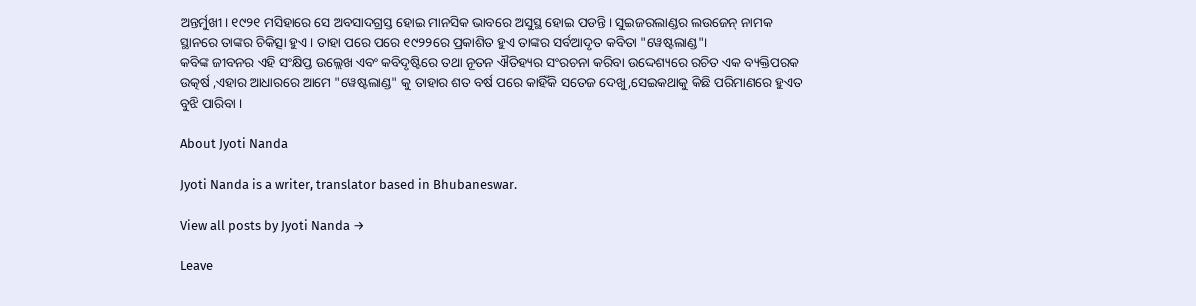ଅନ୍ତର୍ମୁଖୀ। ୧୯୨୧ ମସିହାରେ ସେ ଅବସାଦଗ୍ରସ୍ତ ହୋଇ ମାନସିକ ଭାବରେ ଅସୁସ୍ଥ ହୋଇ ପଡନ୍ତି । ସୁଇଜରଲାଣ୍ଡର ଲଉଜେନ୍ ନାମକ ସ୍ଥାନରେ ତାଙ୍କର ଚିକିତ୍ସା ହୁଏ । ତାହା ପରେ ପରେ ୧୯୨୨ରେ ପ୍ରକାଶିତ ହୁଏ ତାଙ୍କର ସର୍ବଆଦୃତ କବିତା "ୱେଷ୍ଟଲାଣ୍ଡ"।
କବିଙ୍କ ଜୀବନର ଏହି ସଂକ୍ଷିପ୍ତ ଉଲ୍ଲେଖ ଏବଂ କବିଦୃଷ୍ଟିରେ ତଥା ନୂତନ ଐତିହ୍ୟର ସଂରଚନା କରିବା ଉଦ୍ଦେଶ୍ୟରେ ରଚିତ ଏକ ବ୍ୟକ୍ତିପରକ ଉତ୍କର୍ଷ ,ଏହାର ଆଧାରରେ ଆମେ "ୱେଷ୍ଟଲାଣ୍ଡ" କୁ ତାହାର ଶତ ବର୍ଷ ପରେ କାହିଁକି ସତେଜ ଦେଖୁ,ସେଇକଥାକୁ କିଛି ପରିମାଣରେ ହୁଏତ ବୁଝି ପାରିବା ।

About Jyoti Nanda

Jyoti Nanda is a writer, translator based in Bhubaneswar.

View all posts by Jyoti Nanda →

Leave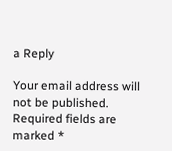a Reply

Your email address will not be published. Required fields are marked *